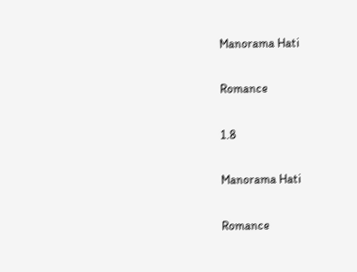Manorama Hati

Romance

1.8

Manorama Hati

Romance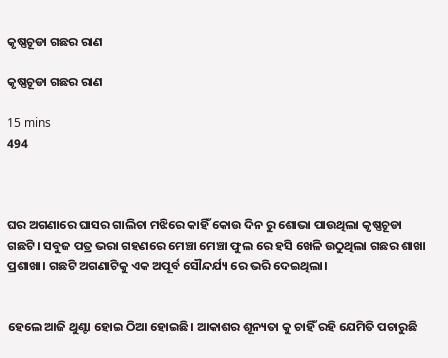କୃଷ୍ଣଚୂଡା ଗଛର ରାଣ

କୃଷ୍ଣଚୂଡା ଗଛର ରାଣ

15 mins
494



ଘର ଅଗଣାରେ ଘାସର ଗାଲିଚା ମଝିରେ କାହିଁ କୋଉ ଦିନ ରୁ ଶୋଭା ପାଉଥିଲା କୃଷ୍ଣଚୂଡା ଗଛଟି। ସବୁଜ ପତ୍ର ଭରା ଗହଣରେ ମେଞ୍ଚା ମେଞ୍ଚା ଫୁଲ ରେ ହସି ଖେଳି ଉଠୁଥିଲା ଗଛର ଶାଖା ପ୍ରଶାଖା। ଗଛଟି ଅଗଣାଟିକୁ ଏକ ଅପୂର୍ବ ସୌନ୍ଦର୍ଯ୍ୟ ରେ ଭରି ଦେଇଥିଲା।


ହେଲେ ଆଜି ଥୁଣ୍ଟା ହୋଇ ଠିଆ ହୋଇଛି। ଆକାଶର ଶୂନ୍ୟତା କୁ ଚାହିଁ ରହି ଯେମିତି ପଚାରୁଛି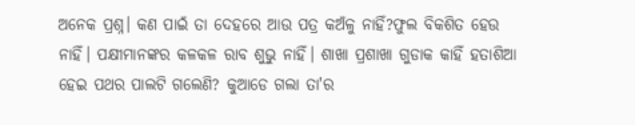ଅନେକ ପ୍ରଶ୍ନ। କଣ ପାଇଁ ତା ଦେହରେ ଆଉ ପତ୍ର କଅଁଳୁ ନାହିଁ?ଫୁଲ ବିକଶିତ ହେଉ ନାହିଁ। ପକ୍ଷୀମାନଙ୍କର କଳକଳ ରାବ ଶୁଭୁ ନାହିଁ। ଶାଖା ପ୍ରଶାଖା ଗୁଡାକ କାହିଁ ହତାଶିଆ ହେଇ ପଥର ପାଲଟି ଗଲେଣି? କୁଆଡେ ଗଲା ତା'ର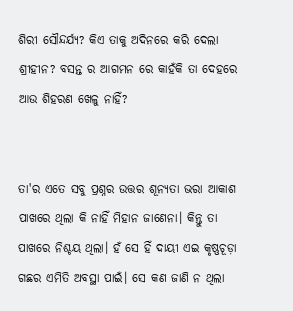ଶିରୀ ସୌନ୍ଦର୍ଯ୍ୟ? କିଏ ତାକୁ ଅଦିନରେ କରି ଦେଲା ଶ୍ରୀହୀନ? ବସନ୍ତ ର ଆଗମନ ରେ କାହଁକି ତା ଦେହରେ ଆଉ ଶିହରଣ ଖେଳୁ ନାହିଁ?


ତା'ର ଏତେ ସବୁ ପ୍ରଶ୍ନର ଉତ୍ତର ଶୂନ୍ୟତା ଭରା ଆକାଶ ପାଖରେ ଥିଲା କି ନାହିଁ ମିହାନ ଜାଣେନା। କିନ୍ତୁ ତା ପାଖରେ ନିଶ୍ଚୟ ଥିଲା। ହଁ ସେ ହିଁ ଦାୟୀ ଏଇ କୃଷ୍ଣଚୂଡ଼ା ଗଛର ଏମିତି ଅବସ୍ଥା ପାଇଁ। ସେ କଣ ଜାଣି ନ ଥିଲା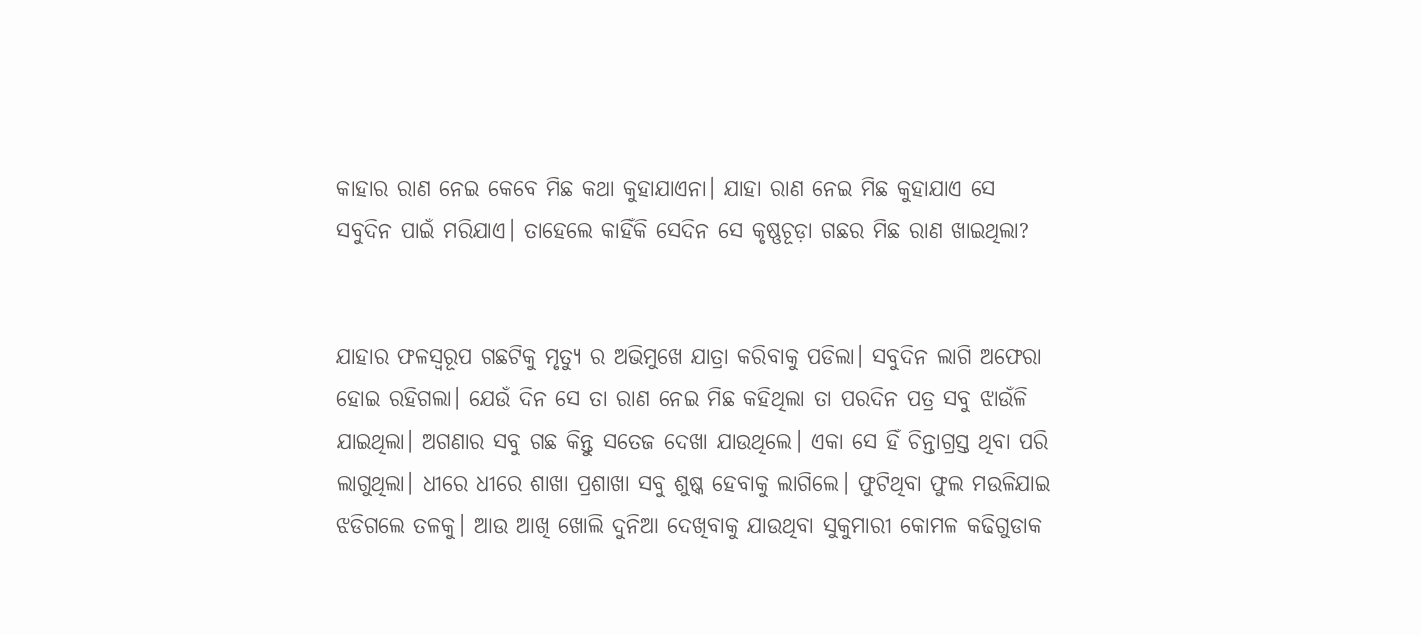କାହାର ରାଣ ନେଇ କେବେ ମିଛ କଥା କୁହାଯାଏନା। ଯାହା ରାଣ ନେଇ ମିଛ କୁହାଯାଏ ସେ ସବୁଦିନ ପାଇଁ ମରିଯାଏ। ତାହେଲେ କାହିଁକି ସେଦିନ ସେ କୃଷ୍ଣଚୂଡ଼ା ଗଛର ମିଛ ରାଣ ଖାଇଥିଲା?


ଯାହାର ଫଳସ୍ବରୂପ ଗଛଟିକୁ ମୃତ୍ୟୁ ର ଅଭିମୁଖେ ଯାତ୍ରା କରିବାକୁ ପଡିଲା। ସବୁଦିନ ଲାଗି ଅଫେରା ହୋଇ ରହିଗଲା। ଯେଉଁ ଦିନ ସେ ତା ରାଣ ନେଇ ମିଛ କହିଥିଲା ତା ପରଦିନ ପତ୍ର ସବୁ ଝାଉଁଳି ଯାଇଥିଲା। ଅଗଣାର ସବୁ ଗଛ କିନ୍ତୁ ସତେଜ ଦେଖା ଯାଉଥିଲେ। ଏକା ସେ ହିଁ ଚିନ୍ତାଗ୍ରସ୍ତ ଥିବା ପରି ଲାଗୁଥିଲା। ଧୀରେ ଧୀରେ ଶାଖା ପ୍ରଶାଖା ସବୁ ଶୁଷ୍କ ହେବାକୁ ଲାଗିଲେ। ଫୁଟିଥିବା ଫୁଲ ମଉଳିଯାଇ ଝଡିଗଲେ ତଳକୁ। ଆଉ ଆଖି ଖୋଲି ଦୁନିଆ ଦେଖିବାକୁ ଯାଉଥିବା ସୁକୁମାରୀ କୋମଳ କଢିଗୁଡାକ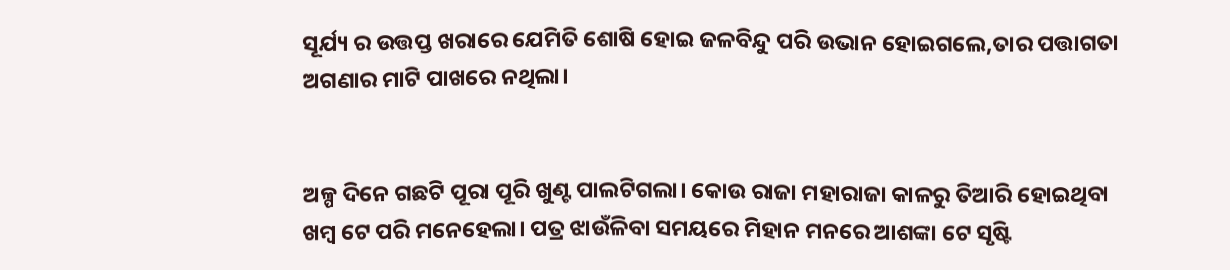ସୂର୍ଯ୍ୟ ର ଉତ୍ତପ୍ତ ଖରାରେ ଯେମିତି ଶୋଷି ହୋଇ ଜଳବିନ୍ଦୁ ପରି ଉଭାନ ହୋଇଗଲେ,ତାର ପତ୍ତାଗତା ଅଗଣାର ମାଟି ପାଖରେ ନଥିଲା।


ଅଳ୍ପ ଦିନେ ଗଛଟି ପୂରା ପୂରି ଖୁଣ୍ଟ ପାଲଟିଗଲା। କୋଉ ରାଜା ମହାରାଜା କାଳରୁ ତିଆରି ହୋଇଥିବା ଖମ୍ବ ଟେ ପରି ମନେହେଲା। ପତ୍ର ଝାଉଁଳିବା ସମୟରେ ମିହାନ ମନରେ ଆଶଙ୍କା ଟେ ସୃଷ୍ଟି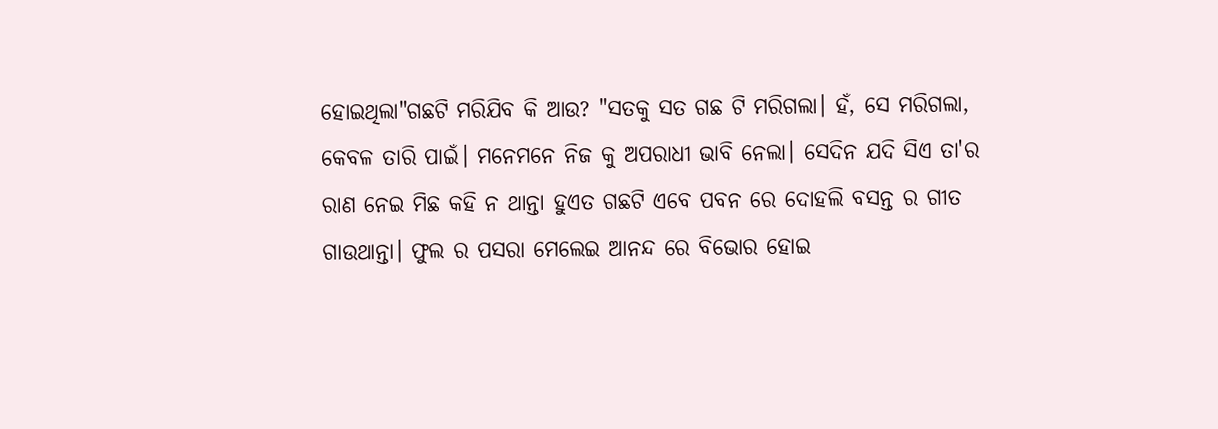ହୋଇଥିଲା"ଗଛଟି ମରିଯିବ କି ଆଉ? "ସତକୁ ସତ ଗଛ ଟି ମରିଗଲା। ହଁ, ସେ ମରିଗଲା, କେବଳ ତାରି ପାଇଁ। ମନେମନେ ନିଜ କୁ ଅପରାଧୀ ଭାବି ନେଲା। ସେଦିନ ଯଦି ସିଏ ତା'ର ରାଣ ନେଇ ମିଛ କହି ନ ଥାନ୍ତା ହୁଏତ ଗଛଟି ଏବେ ପବନ ରେ ଦୋହଲି ବସନ୍ତ ର ଗୀତ ଗାଉଥାନ୍ତା। ଫୁଲ ର ପସରା ମେଲେଇ ଆନନ୍ଦ ରେ ବିଭୋର ହୋଇ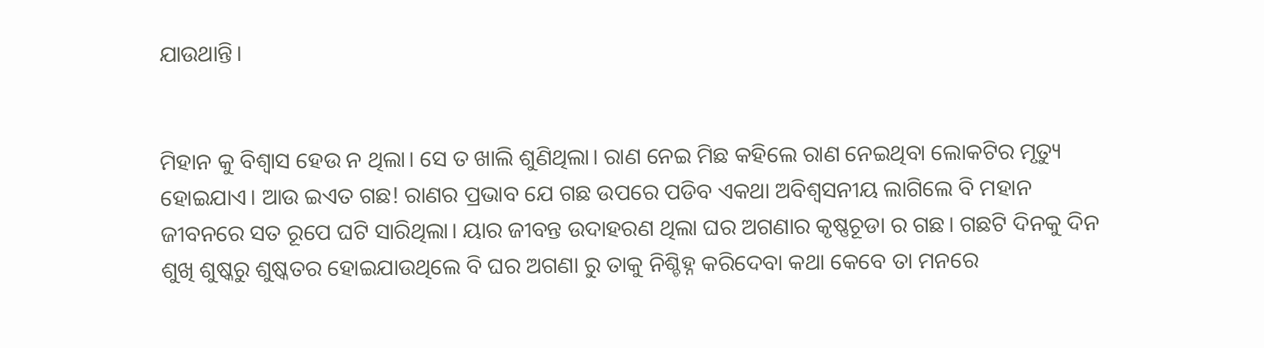ଯାଉଥାନ୍ତି।


ମିହାନ କୁ ବିଶ୍ୱାସ ହେଉ ନ ଥିଲା। ସେ ତ ଖାଲି ଶୁଣିଥିଲା। ରାଣ ନେଇ ମିଛ କହିଲେ ରାଣ ନେଇଥିବା ଲୋକଟିର ମୃତ୍ୟୁ ହୋଇଯାଏ। ଆଉ ଇଏତ ଗଛ! ରାଣର ପ୍ରଭାବ ଯେ ଗଛ ଉପରେ ପଡିବ ଏକଥା ଅବିଶ୍ୱସନୀୟ ଲାଗିଲେ ବି ମହାନ ଜୀବନରେ ସତ ରୂପେ ଘଟି ସାରିଥିଲା। ୟାର ଜୀବନ୍ତ ଉଦାହରଣ ଥିଲା ଘର ଅଗଣାର କୃଷ୍ଣଚୂଡା ର ଗଛ। ଗଛଟି ଦିନକୁ ଦିନ ଶୁଖି ଶୁଷ୍କରୁ ଶୁଷ୍କତର ହୋଇଯାଉଥିଲେ ବି ଘର ଅଗଣା ରୁ ତାକୁ ନିଶ୍ଚିହ୍ନ କରିଦେବା କଥା କେବେ ତା ମନରେ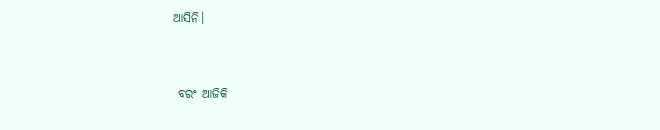ଆସିନି।


 ବରଂ ଆଜିକି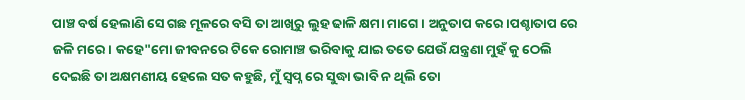ପାଞ୍ଚ ବର୍ଷ ହେଲାଣି ସେ ଗଛ ମୂଳରେ ବସି ତା ଆଖିରୁ ଲୁହ ଢାଳି କ୍ଷମା ମାଗେ। ଅନୁତାପ କରେ।ପଶ୍ଚାତାପ ରେ ଜଳି ମରେ। କହେ"ମୋ ଜୀବନରେ ଟିକେ ରୋମାଞ୍ଚ ଭରିବାକୁ ଯାଇ ତତେ ଯେଉଁ ଯନ୍ତ୍ରଣା ମୁହଁ କୁ ଠେଲି ଦେଇଛି ତା ଅକ୍ଷମଣୀୟ ହେଲେ ସତ କହୁଛି, ମୁଁ ସ୍ୱପ୍ନ ରେ ସୁଦ୍ଧା ଭାବି ନ ଥିଲି ତୋ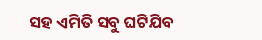ସହ ଏମିତି ସବୁ ଘଟିଯିବ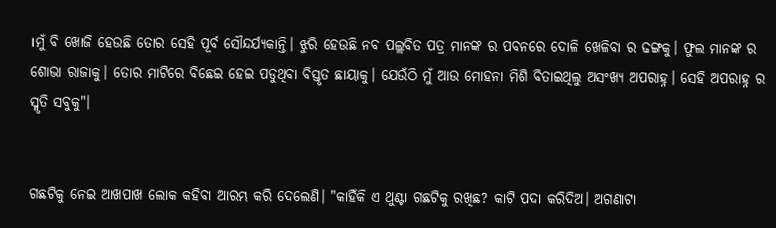।ମୁଁ ବି ଖୋଜି ହେଉଛି ତୋର ସେହି ପୂର୍ବ ସୌନ୍ଦର୍ଯ୍ୟକାନ୍ତି। ଝୁରି ହେଉଛି ନବ ପଲ୍ଲବିତ ପତ୍ର ମାନଙ୍କ ର ପବନରେ ଦୋଳି ଖେଳିବା ର ଢଙ୍ଗକୁ। ଫୁଲ ମାନଙ୍କ ର ଶୋଭା ରାଜାକୁ। ତୋର ମାଟିରେ ବିଛେଇ ହେଇ ପଡୁଥିବା ବିସ୍ତୃତ ଛାୟାକୁ। ଯେଉଁଠି ମୁଁ ଆଉ ମୋହନା ମିଶି ବିତାଇଥିଲୁ ଅସଂଖ୍ୟ ଅପରାହ୍ନ। ସେହି ଅପରାହ୍ନ ର ସ୍ମୃତି ସବୁକୁ"।


ଗଛଟିକୁ ନେଇ ଆଖପାଖ ଲୋକ କହିବା ଆରମ୍ଭ କରି ଦେଲେଣି। "କାହିଁକି ଏ ଥୁଣ୍ଟା ଗଛଟିକୁ ରଖିଛ? କାଟି ପଦା କରିଦିଅ। ଅଗଣାଟା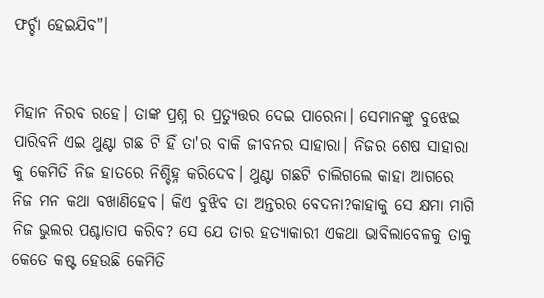ଫର୍ଚ୍ଚା ହେଇଯିବ"।


ମିହାନ ନିରବ ରହେ। ତାଙ୍କ ପ୍ରଶ୍ନ ର ପ୍ରତ୍ୟୁତ୍ତର ଦେଇ ପାରେନା। ସେମାନଙ୍କୁ ବୁଝେଇ ପାରିବନି ଏଇ ଥୁଣ୍ଟା ଗଛ ଟି ହିଁ ତା'ର ବାକି ଜୀବନର ସାହାରା। ନିଜର ଶେଷ ସାହାରା କୁ କେମିତି ନିଜ ହାତରେ ନିଶ୍ଚିହ୍ନ କରିଦେବ। ଥୁଣ୍ଟା ଗଛଟି ଚାଲିଗଲେ କାହା ଆଗରେ ନିଜ ମନ କଥା ବଖାଣିହେବ। କିଏ ବୁଝିବ ତା ଅନ୍ତରର ବେଦନା?କାହାକୁ ସେ କ୍ଷମା ମାଗି ନିଜ ଭୁଲର ପଶ୍ଚାତାପ କରିବ? ସେ ଯେ ତାର ହତ୍ୟାକାରୀ ଏକଥା ଭାବିଲାବେଳକୁ ତାକୁ କେତେ କଷ୍ଟ ହେଉଛି କେମିତି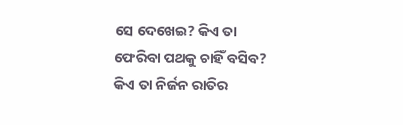ସେ ଦେଖେଇ? କିଏ ତା ଫେରିବା ପଥକୁ ଚାହିଁ ବସିବ? କିଏ ତା ନିର୍ଜନ ରାତିର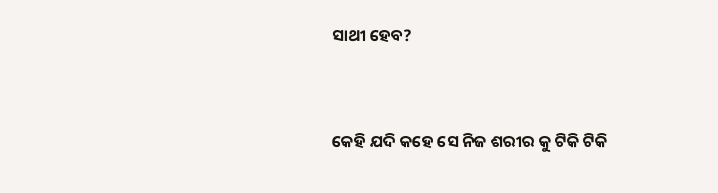ସାଥୀ ହେବ?


କେହି ଯଦି କହେ ସେ ନିଜ ଶରୀର କୁ ଟିକି ଟିକି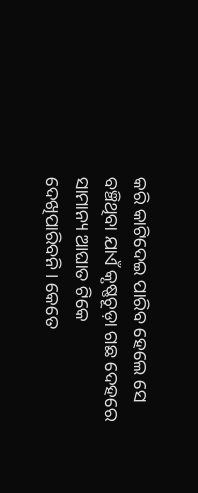କରି କାଟିଦେଇ ପାରିବ ହେଲେ ସେ ବଞ୍ଚିଥିବା ଯାଏଁ କୃଷ୍ଣଚୂଡ଼ା ଗଛ ଦେହରେ ସାମାନ୍ୟ ଆଘାତ ଟିକେ ଦେଖିପାରିବନି। କେତେ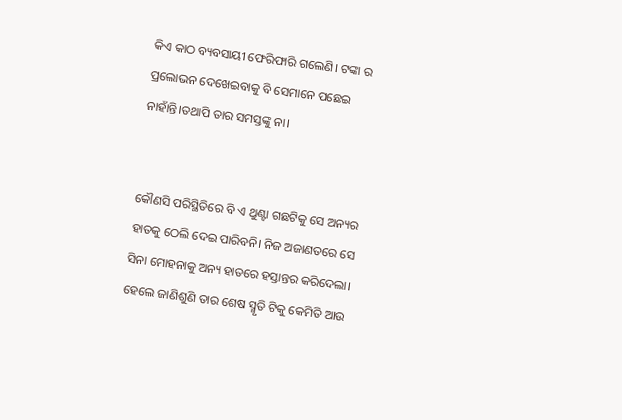କିଏ କାଠ ବ୍ୟବସାୟୀ ଫେରିଫାରି ଗଲେଣି। ଟଙ୍କା ର ପ୍ରଲୋଭନ ଦେଖେଇବାକୁ ବି ସେମାନେ ପଛେଇ ନାହାଁନ୍ତି।ତଥାପି ତାର ସମସ୍ତଙ୍କୁ ନା।


କୌଣସି ପରିସ୍ଥିତିରେ ବି ଏ ଥୁଣ୍ଟା ଗଛଟିକୁ ସେ ଅନ୍ୟର ହାତକୁ ଠେଲି ଦେଇ ପାରିବନି। ନିଜ ଅଜାଣତରେ ସେ ସିନା ମୋହନାକୁ ଅନ୍ୟ ହାତରେ ହସ୍ତାନ୍ତର କରିଦେଲା। ହେଲେ ଜାଣିଶୁଣି ତାର ଶେଷ ସ୍ମୃତି ଟିକୁ କେମିତି ଆଉ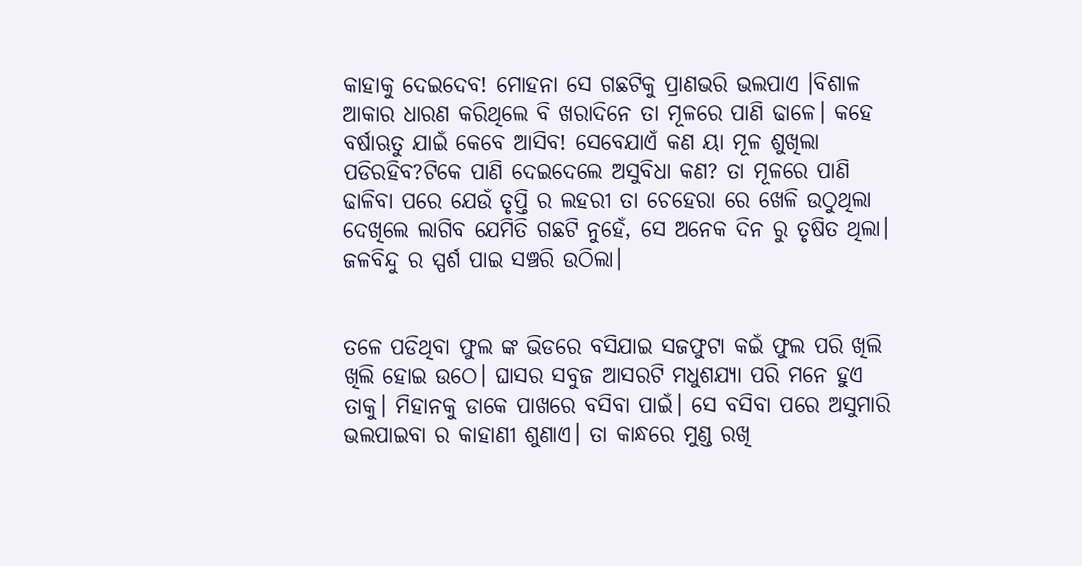କାହାକୁ ଦେଇଦେବ! ମୋହନା ସେ ଗଛଟିକୁ ପ୍ରାଣଭରି ଭଲପାଏ ।ବିଶାଳ ଆକାର ଧାରଣ କରିଥିଲେ ବି ଖରାଦିନେ ତା ମୂଳରେ ପାଣି ଢାଳେ। କହେ ବର୍ଷାଋତୁ ଯାଇଁ କେବେ ଆସିବ! ସେବେଯାଏଁ କଣ ୟା ମୂଳ ଶୁଖିଲା ପଡିରହିବ?ଟିକେ ପାଣି ଦେଇଦେଲେ ଅସୁବିଧା କଣ? ତା ମୂଳରେ ପାଣି ଢାଳିବା ପରେ ଯେଉଁ ତୃପ୍ତି ର ଲହରୀ ତା ଚେହେରା ରେ ଖେଳି ଉଠୁଥିଲା ଦେଖିଲେ ଲାଗିବ ଯେମିତି ଗଛଟି ନୁହେଁ, ସେ ଅନେକ ଦିନ ରୁ ତୃଷିତ ଥିଲା। ଜଳବିନ୍ଦୁ ର ସ୍ପର୍ଶ ପାଇ ସଞ୍ଚରି ଉଠିଲା।


ତଳେ ପଡିଥିବା ଫୁଲ ଙ୍କ ଭିଡରେ ବସିଯାଇ ସଜଫୁଟା କଇଁ ଫୁଲ ପରି ଖିଲି ଖିଲି ହୋଇ ଉଠେ। ଘାସର ସବୁଜ ଆସରଟି ମଧୁଶଯ୍ୟା ପରି ମନେ ହୁଏ ତାକୁ। ମିହାନକୁ ଡାକେ ପାଖରେ ବସିବା ପାଇଁ। ସେ ବସିବା ପରେ ଅସୁମାରି ଭଲପାଇବା ର କାହାଣୀ ଶୁଣାଏ। ତା କାନ୍ଧରେ ମୁଣ୍ଡ ରଖି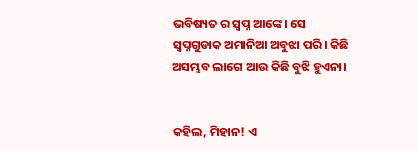ଭବିଷ୍ୟତ ର ସ୍ୱପ୍ନ ଆଙ୍କେ। ସେ ସ୍ୱପ୍ନଗୁଡାକ ଅମାନିଆ ଅବୁଝା ପରି। କିଛି ଅସମ୍ଭବ ଲାଗେ ଆଉ କିଛି ବୁଝି ହୁଏନା।


କହିଲ, ମିହାନ! ଏ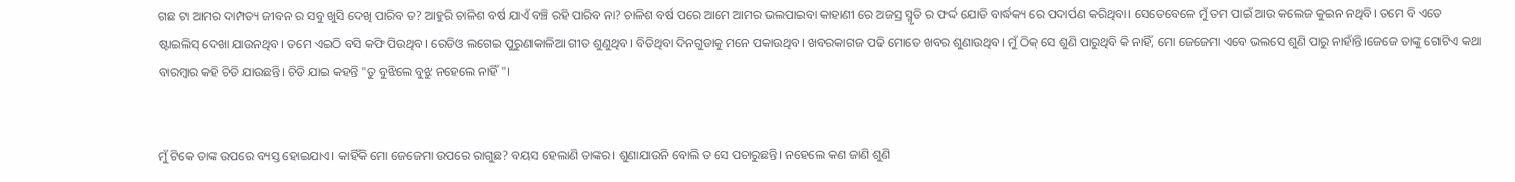ଗଛ ଟା ଆମର ଦାମ୍ପତ୍ୟ ଜୀବନ ର ସବୁ ଖୁସି ଦେଖି ପାରିବ ତ? ଆହୁରି ଚାଳିଶ ବର୍ଷ ଯାଏଁ ବଞ୍ଚି ରହି ପାରିବ ନା? ଚାଳିଶ ବର୍ଷ ପରେ ଆମେ ଆମର ଭଲପାଇବା କାହାଣୀ ରେ ଅଜସ୍ର ସ୍ମୃତି ର ଫର୍ଦ୍ଦ ଯୋଡି ବାର୍ଦ୍ଧକ୍ୟ ରେ ପଦାର୍ପଣ କରିଥିବା। ସେତେବେଳେ ମୁଁ ତମ ପାଇଁ ଆଉ କଲେଜ କୁଇନ ନଥିବି। ତମେ ବି ଏତେ ଷ୍ଟାଇଲିସ୍ ଦେଖା ଯାଉନଥିବ। ତମେ ଏଇଠି ବସି କଫି ପିଉଥିବ। ରେଡିଓ ଲଗେଇ ପୁରୁଣାକାଳିଆ ଗୀତ ଶୁଣୁଥିବ। ବିତିଥିବା ଦିନଗୁଡାକୁ ମନେ ପକାଉଥିବ। ଖବରକାଗଜ ପଢି ମୋତେ ଖବର ଶୁଣାଉଥିବ। ମୁଁ ଠିକ୍ ସେ ଶୁଣି ପାରୁଥିବି କି ନାହିଁ, ମୋ ଜେଜେମା ଏବେ ଭଲସେ ଶୁଣି ପାରୁ ନାହାଁନ୍ତି।ଜେଜେ ତାଙ୍କୁ ଗୋଟିଏ କଥା ବାରମ୍ବାର କହି ଚିଡି ଯାଉଛନ୍ତି। ଚିଡି ଯାଇ କହନ୍ତି "ତୁ ବୁଝିଲେ ବୁଝୁ ନହେଲେ ନାହିଁ "।


ମୁଁ ଟିକେ ତାଙ୍କ ଉପରେ ବ୍ୟସ୍ତ ହୋଇଯାଏ। କାହିଁକି ମୋ ଜେଜେମା ଉପରେ ରାଗୁଛ? ବୟସ ହେଲାଣି ତାଙ୍କର। ଶୁଣାଯାଉନି ବୋଲି ତ ସେ ପଚାରୁଛନ୍ତି। ନହେଲେ କଣ ଜାଣି ଶୁଣି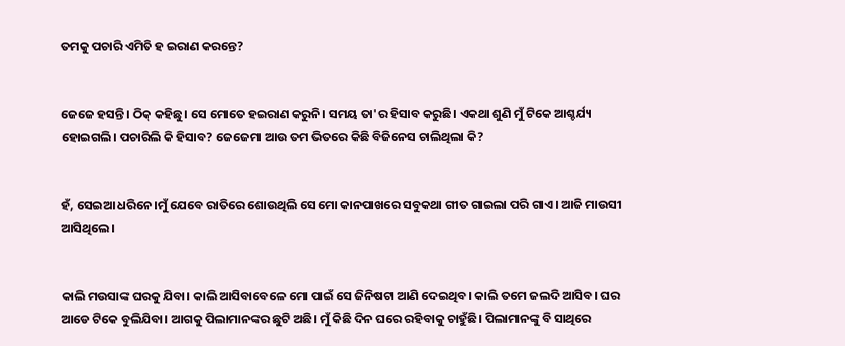ତମକୁ ପଚାରି ଏମିତି ହ ଇରାଣ କରନ୍ତେ?


ଜେଜେ ହସନ୍ତି। ଠିକ୍ କହିଛୁ। ସେ ମୋତେ ହଇରାଣ କରୁନି। ସମୟ ତା'ର ହିସାବ କରୁଛି। ଏକଥା ଶୁଣି ମୁଁ ଟିକେ ଆଶ୍ଚର୍ଯ୍ୟ ହୋଇଗଲି। ପଚାରିଲି କି ହିସାବ? ଜେଜେମା ଆଉ ତମ ଭିତରେ କିଛି ବିଜିନେସ ଚାଲିଥିଲା କି?


ହଁ, ସେଇଆ ଧରିନେ।ମୁଁ ଯେବେ ରାତିରେ ଶୋଉଥିଲି ସେ ମୋ କାନପାଖରେ ସବୁକଥା ଗୀତ ଗାଇଲା ପରି ଗାଏ। ଆଜି ମାଉସୀ ଆସିଥିଲେ।


କାଲି ମଉସାଙ୍କ ଘରକୁ ଯିବା। କାଲି ଆସିବାବେଳେ ମୋ ପାଇଁ ସେ ଜିନିଷଟା ଆଣି ଦେଇଥିବ। କାଲି ତମେ ଜଲଦି ଆସିବ। ଘର ଆଡେ ଟିକେ ବୁଲିଯିବା। ଆଗକୁ ପିଲାମାନଙ୍କର ଛୁଟି ଅଛି। ମୁଁ କିଛି ଦିନ ଘରେ ରହିବାକୁ ଚାହୁଁଛି। ପିଲାମାନଙ୍କୁ ବି ସାଥିରେ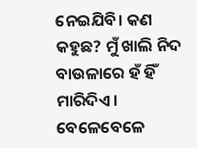ନେଇଯିବି। କଣ କହୁଛ? ମୁଁ ଖାଲି ନିଦ ବାଉଳାରେ ହଁ ହିଁ ମାରିଦିଏ। ବେଳେବେଳେ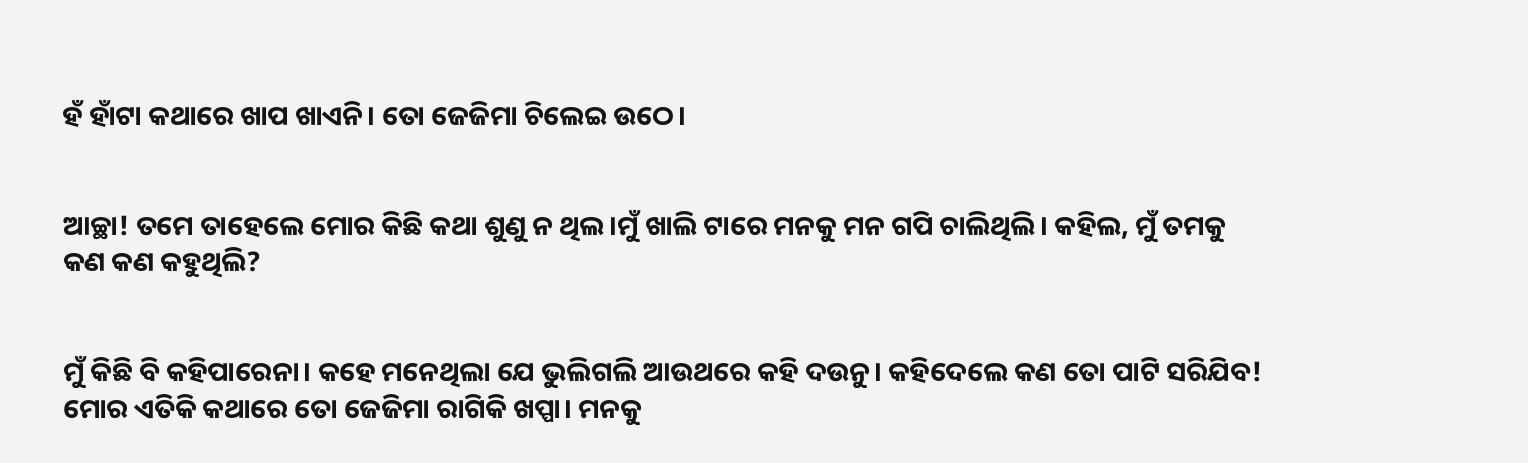ହଁ ହାଁଟା କଥାରେ ଖାପ ଖାଏନି। ତୋ ଜେଜିମା ଚିଲେଇ ଉଠେ।


ଆଚ୍ଛା! ତମେ ତାହେଲେ ମୋର କିଛି କଥା ଶୁଣୁ ନ ଥିଲ।ମୁଁ ଖାଲି ଟାରେ ମନକୁ ମନ ଗପି ଚାଲିଥିଲି। କହିଲ, ମୁଁ ତମକୁ କଣ କଣ କହୁଥିଲି?


ମୁଁ କିଛି ବି କହିପାରେନା। କହେ ମନେଥିଲା ଯେ ଭୁଲିଗଲି ଆଉଥରେ କହି ଦଉନୁ। କହିଦେଲେ କଣ ତୋ ପାଟି ସରିଯିବ! ମୋର ଏତିକି କଥାରେ ତୋ ଜେଜିମା ରାଗିକି ଖପ୍ପା। ମନକୁ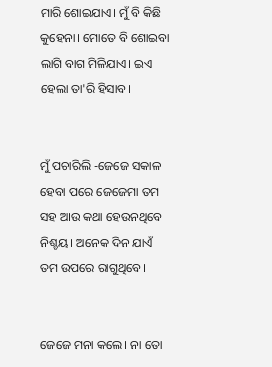ମାରି ଶୋଇଯାଏ। ମୁଁ ବି କିଛି କୁହେନା। ମୋତେ ବି ଶୋଇବା ଲାଗି ବାଗ ମିଳିଯାଏ। ଇଏ ହେଲା ତା'ରି ହିସାବ।


ମୁଁ ପଚାରିଲି -ଜେଜେ ସକାଳ ହେବା ପରେ ଜେଜେମା ତମ ସହ ଆଉ କଥା ହେଉନଥିବେ ନିଶ୍ଚୟ। ଅନେକ ଦିନ ଯାଏଁ ତମ ଉପରେ ରାଗୁଥିବେ।


ଜେଜେ ମନା କଲେ। ନା ତୋ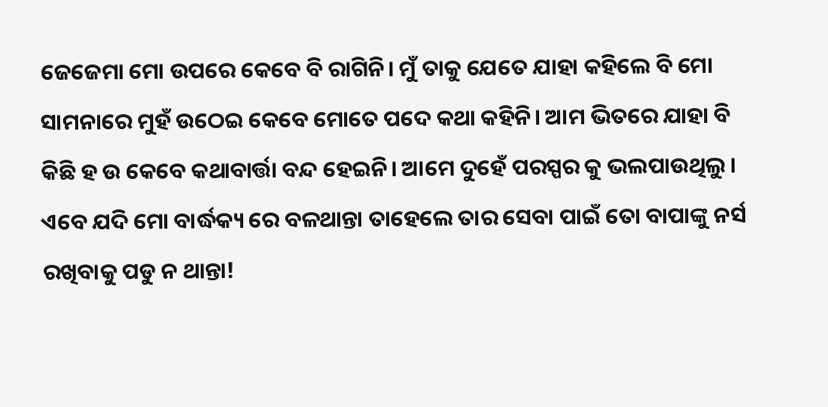ଜେଜେମା ମୋ ଉପରେ କେବେ ବି ରାଗିନି। ମୁଁ ତାକୁ ଯେତେ ଯାହା କହିଲେ ବି ମୋ ସାମନାରେ ମୁହଁ ଉଠେଇ କେବେ ମୋତେ ପଦେ କଥା କହିନି। ଆମ ଭିତରେ ଯାହା ବି କିଛି ହ ଉ କେବେ କଥାବାର୍ତ୍ତା ବନ୍ଦ ହେଇନି। ଆମେ ଦୁହେଁ ପରସ୍ପର କୁ ଭଲପାଉଥିଲୁ। ଏବେ ଯଦି ମୋ ବାର୍ଦ୍ଧକ୍ୟ ରେ ବଳଥାନ୍ତା ତାହେଲେ ତାର ସେବା ପାଇଁ ତୋ ବାପାଙ୍କୁ ନର୍ସ ରଖିବାକୁ ପଡୁ ନ ଥାନ୍ତା!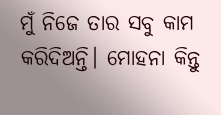ମୁଁ ନିଜେ ତାର ସବୁ କାମ କରିଦିଅନ୍ତି। ମୋହନା କିନ୍ତୁ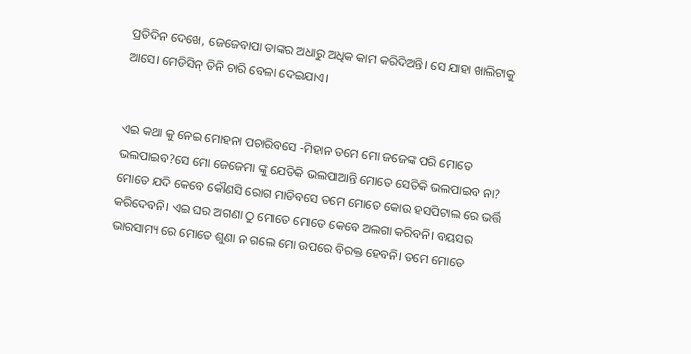ପ୍ରତିଦିନ ଦେଖେ, ଜେଜେବାପା ତାଙ୍କର ଅଧାରୁ ଅଧିକ କାମ କରିଦିଅନ୍ତି। ସେ ଯାହା ଖାଲିଟାକୁ ଆସେ। ମେଡିସିନ୍ ତିନି ଚାରି ବେଳା ଦେଇଯାଏ।


ଏଇ କଥା କୁ ନେଇ ମୋହନା ପଚାରିବସେ -ମିହାନ ତମେ ମୋ ଜଜେଙ୍କ ପରି ମୋତେ ଭଲପାଇବ?ସେ ମୋ ଜେଜେମା ଙ୍କୁ ଯେତିକି ଭଲପାଆନ୍ତି ମୋତେ ସେତିକି ଭଲପାଇବ ନା? ମୋତେ ଯଦି କେବେ କୌଣସି ରୋଗ ମାଡିବସେ ତମେ ମୋତେ କୋଉ ହସପିଟାଲ ରେ ଭର୍ତ୍ତି କରିଦେବନି। ଏଇ ଘର ଅଗଣା ଠୁ ମୋତେ ମୋତେ କେବେ ଅଲଗା କରିବନି। ବୟସର ଭାରସାମ୍ୟ ରେ ମୋତେ ଶୁଣା ନ ଗଲେ ମୋ ଉପରେ ବିରକ୍ତ ହେବନି। ତମେ ମୋତେ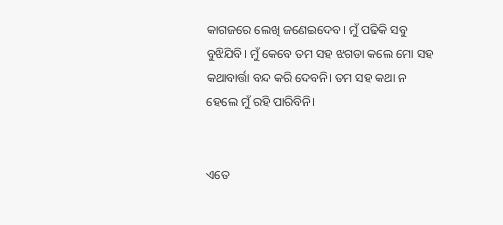କାଗଜରେ ଲେଖି ଜଣେଇଦେବ। ମୁଁ ପଢିକି ସବୁ ବୁଝିଯିବି। ମୁଁ କେବେ ତମ ସହ ଝଗଡା କଲେ ମୋ ସହ କଥାବାର୍ତ୍ତା ବନ୍ଦ କରି ଦେବନି। ତମ ସହ କଥା ନ ହେଲେ ମୁଁ ରହି ପାରିବିନି।


ଏତେ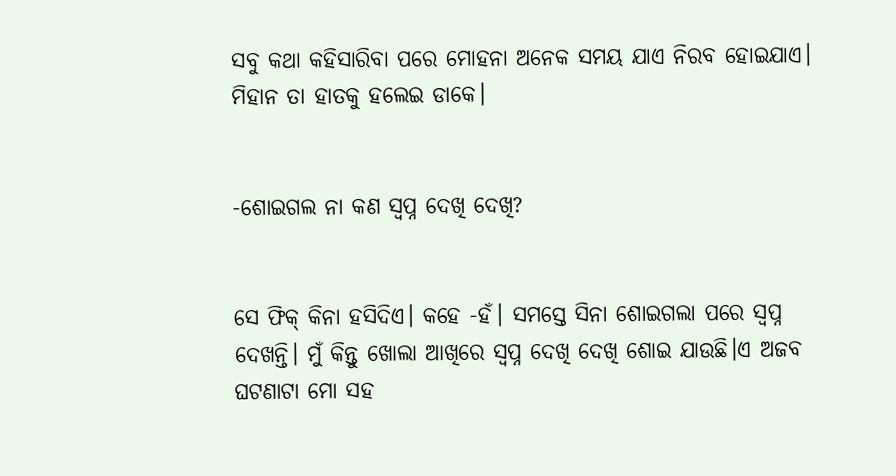ସବୁ କଥା କହିସାରିବା ପରେ ମୋହନା ଅନେକ ସମୟ ଯାଏ ନିରବ ହୋଇଯାଏ। ମିହାନ ତା ହାତକୁ ହଲେଇ ଡାକେ।


-ଶୋଇଗଲ ନା କଣ ସ୍ୱପ୍ନ ଦେଖି ଦେଖି?


ସେ ଫିକ୍ କିନା ହସିଦିଏ। କହେ -ହଁ। ସମସ୍ତେ ସିନା ଶୋଇଗଲା ପରେ ସ୍ୱପ୍ନ ଦେଖନ୍ତି। ମୁଁ କିନ୍ତୁ ଖୋଲା ଆଖିରେ ସ୍ୱପ୍ନ ଦେଖି ଦେଖି ଶୋଇ ଯାଉଛି।ଏ ଅଜବ ଘଟଣାଟା ମୋ ସହ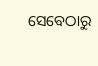ସେବେଠାରୁ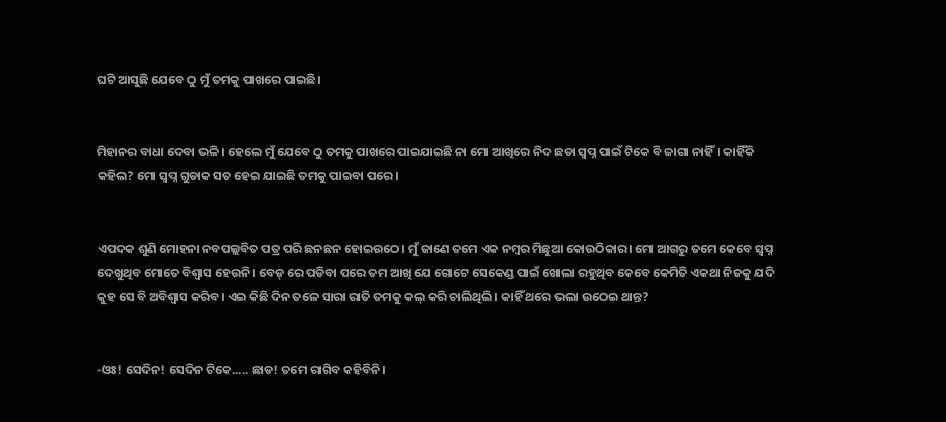ଘଟି ଆସୁଛି ଯେବେ ଠୁ ମୁଁ ତମକୁ ପାଖରେ ପାଇଛି।


ମିହାନର ବାଧା ଦେବା ଭଳି। ହେଲେ ମୁଁ ଯେବେ ଠୁ ତମକୁ ପାଖରେ ପାଇଯାଇଛି ନା ମୋ ଆଖିରେ ନିଦ ଛଡା ସ୍ୱପ୍ନ ପାଇଁ ଟିକେ ବି ଜାଗା ନାହିଁ। କାହିଁକି କହିଲ? ମୋ ସ୍ୱପ୍ନ ଗୁଡାକ ସତ ହେଇ ଯାଇଛି ତମକୁ ପାଇବା ପରେ।


ଏପଦକ ଶୁଣି ମୋହନା ନବପଲ୍ଲବିତ ପତ୍ର ପରି ଛନଛନ ହୋଇଉଠେ। ମୁଁ ଜାଣେ ତମେ ଏକ ନମ୍ବର ମିଛୁଆ କୋଉଠିକାର। ମୋ ଆଗରୁ ତମେ କେବେ ସ୍ୱପ୍ନ ଦେଖୁଥିବ ମୋତେ ବିଶ୍ୱାସ ହେଉନି। ବେଡ୍ ରେ ପଡିବା ପରେ ତମ ଆଖି ଯେ ଗୋଟେ ସେକେଣ୍ଡ ପାଇଁ ଖୋଲା ରହୁଥିବ କେବେ କେମିତି ଏକଥା ନିଜକୁ ଯଦି କୁହ ସେ ବି ଅବିଶ୍ୱାସ କରିବ। ଏଇ କିଛି ଦିନ ତଳେ ସାରା ରାତି ତମକୁ କଲ୍ କରି ଚାଲିଥିଲି। କାହିଁ ଥରେ ଭଲା ଉଠେଇ ଥାନ୍ତ?


-ଓଃ! ସେଦିନ! ସେଦିନ ଟିକେ..... ଛାଡ! ତମେ ରାଗିବ କହିବିନି।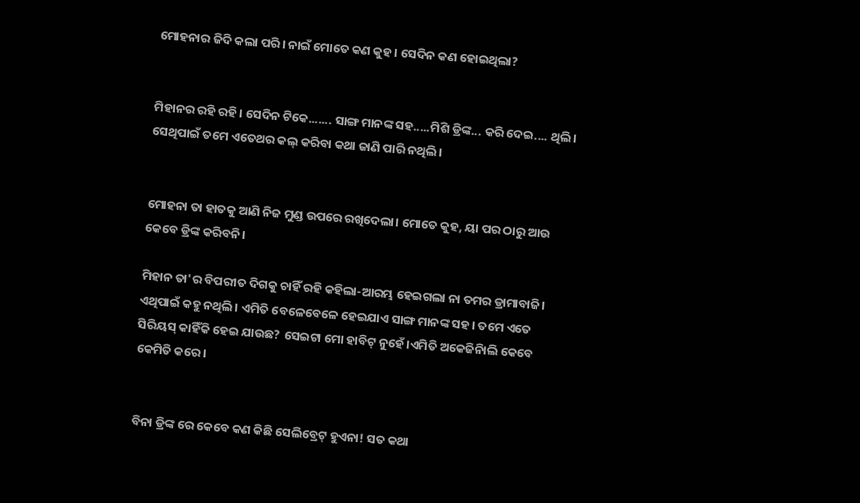ମୋହନାର ଜିଦି କଲା ପରି। ନାଇଁ ମୋତେ କଣ କୁହ। ସେଦିନ କଣ ହୋଇଥିଲା?


ମିହାନର ରହି ରହି। ସେଦିନ ଟିକେ....... ସାଙ୍ଗ ମାନଙ୍କ ସହ.....ମିଶି ଡ୍ରିଙ୍କ... କରି ଦେଇ.... ଥିଲି। ସେଥିପାଇଁ ତମେ ଏତେଥର କଲ୍ କରିବା କଥା ଜାଣି ପାରି ନଥିଲି।


ମୋହନା ତା ହାତକୁ ଆଣି ନିଜ ମୁଣ୍ଡ ଉପରେ ରଖିଦେଲା। ମୋତେ କୁହ, ୟା ପର ଠାରୁ ଆଉ କେବେ ଡ୍ରିଙ୍କ କରିବନି।

ମିହାନ ତା'ର ବିପରୀତ ଦିଗକୁ ଚାହିଁ ରହି କହିଲା-ଆରମ୍ଭ ହେଇଗଲା ନା ତମର ଡ୍ରାମାବାଜି। ଏଥିପାଇଁ କହୁ ନଥିଲି। ଏମିତି ବେଳେବେଳେ ହେଇଯାଏ ସାଙ୍ଗ ମାନଙ୍କ ସହ। ତମେ ଏତେ ସିରିୟସ୍ କାହିଁକି ହେଇ ଯାଉଛ? ସେଇଟା ମୋ ହାବିଟ୍ ନୁହେଁ।ଏମିତି ଅକେଜିନାିଲି କେବେ କେମିତି କରେ।


ବିନା ଡ୍ରିଙ୍କ ରେ କେବେ କଣ କିଛି ସେଲିବ୍ରେଟ୍ ହୁଏନା! ସତ କଥା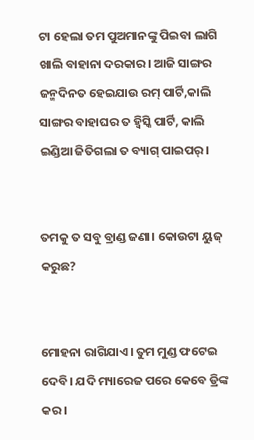ଟା ହେଲା ତମ ପୁଅମାନଙ୍କୁ ପିଇବା ଲାଗି ଖାଲି ବାହାନା ଦରକାର। ଆଜି ସାଙ୍ଗର ଜନ୍ମଦିନତ ହେଇଯାଉ ରମ୍ ପାର୍ଟି,କାଲି ସାଙ୍ଗର ବାହାଘର ତ ହ୍ୱିସ୍କି ପାର୍ଟି, କାଲି ଇଣ୍ଡିଆ ଜିତିଗଲା ତ ବ୍ୟାଗ୍ ପାଇପର୍।


ତମକୁ ତ ସବୁ ବ୍ରାଣ୍ଡ ଜଣା। କୋଉଟା ୟୁଜ୍ କରୁଛ?


ମୋହନା ରାଗିଯାଏ। ତୁମ ମୁଣ୍ଡ ଫଟେଇ ଦେବି। ଯଦି ମ୍ୟାରେଜ ପରେ କେବେ ଡ୍ରିଙ୍କ କର।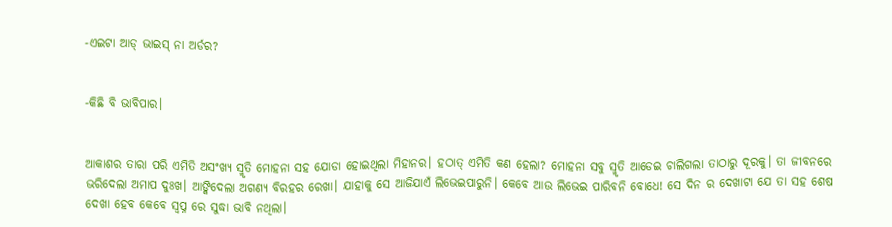-ଏଇଟା ଆଡ୍ ଭାଇସ୍ ନା ଅର୍ଡର?


-କିଛି ବି ଭାବିପାର।


ଆକାଶର ତାରା ପରି ଏମିତି ଅସଂଖ୍ୟ ସ୍ମୃତି ମୋହନା ସହ ଯୋଡା ହୋଇଥିଲା ମିହାନର। ହଠାତ୍ ଏମିତି କଣ ହେଲା? ମୋହନା ସବୁ ସ୍ମୃତି ଆଡେଇ ଚାଲିଗଲା ତାଠାରୁ ଦୂରକୁ। ତା ଜୀବନରେ ଭରିଦେଲା ଅମାପ ଦୁଃଖ। ଆଙ୍କିଦେଲା ଅଗଣ୍ୟ ବିରହର ରେଖା। ଯାହାକୁ ସେ ଆଜିଯାଏଁ ଲିଭେଇପାରୁନି। କେବେ ଆଉ ଲିଭେଇ ପାରିବନି ବୋଧେ! ସେ ଦିନ ର ଦେଖାଟା ଯେ ତା ସହ ଶେଷ ଦେଖା ହେବ କେବେ ସ୍ୱପ୍ନ ରେ ସୁଦ୍ଧା ଭାବି ନଥିଲା।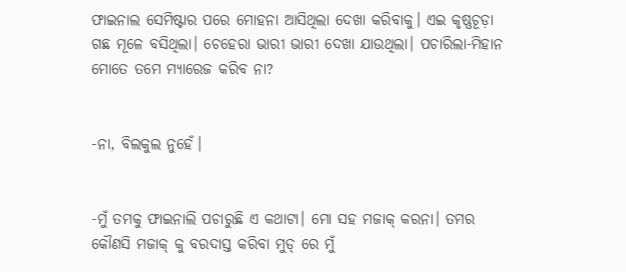ଫାଇନାଲ ସେମିଷ୍ଟାର ପରେ ମୋହନା ଆସିଥିଲା ଦେଖା କରିବାକୁ। ଏଇ କୃଷ୍ଣଚୂଡ଼ା ଗଛ ମୂଳେ ବସିଥିଲା। ଚେହେରା ଭାରୀ ଭାରୀ ଦେଖା ଯାଉଥିଲା। ପଚାରିଲା-ମିହାନ ମୋତେ ତମେ ମ୍ୟାରେଜ କରିବ ନା?


-ନା, ବିଲକୁଲ ନୁହେଁ।


-ମୁଁ ତମକୁ ଫାଇନାଲି ପଚାରୁଛି ଏ କଥାଟା। ମୋ ସହ ମଜାକ୍ କରନା। ତମର କୌଣସି ମଜାକ୍ କୁ ବରଦାସ୍ତ କରିବା ମୁଡ୍ ରେ ମୁଁ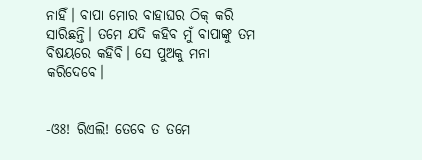ନାହିଁ। ବାପା ମୋର ବାହାଘର ଠିକ୍ କରି ସାରିଛନ୍ତି। ତମେ ଯଦି କହିବ ମୁଁ ବାପାଙ୍କୁ ତମ ବିଷୟରେ କହିବି। ସେ ପୁଅକୁ ମନା କରିଦେବେ।


-ଓଃ! ରିଏଲି! ତେବେ ତ ତମେ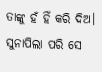ତାଙ୍କୁ ହଁ ହିଁ କରି ଦିଅ। ସୁନାପିଲା ପରି ସେ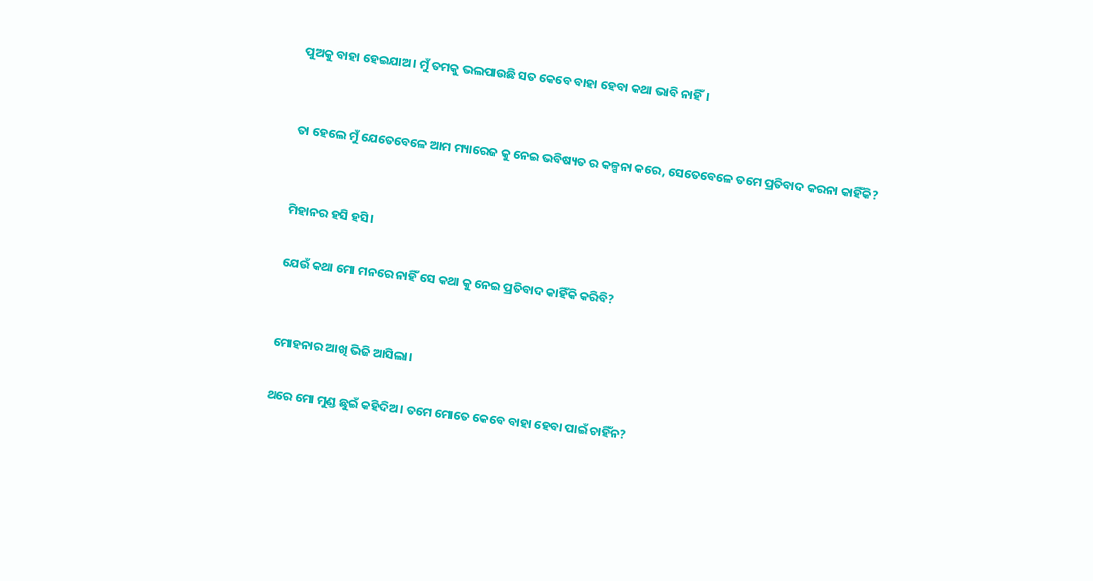ପୁଅକୁ ବାହା ହେଇଯାଅ। ମୁଁ ତମକୁ ଭଲପାଉଛି ସତ କେବେ ବାହା ହେବା କଥା ଭାବି ନାହିଁ।


ତା ହେଲେ ମୁଁ ଯେତେବେଳେ ଆମ ମ୍ୟାରେଜ କୁ ନେଇ ଭବିଷ୍ୟତ ର କଳ୍ପନା କରେ, ସେତେବେଳେ ତମେ ପ୍ରତିବାଦ କରନା କାହିଁକି?


ମିହାନର ହସି ହସି।

ଯେଉଁ କଥା ମୋ ମନରେ ନାହିଁ ସେ କଥା କୁ ନେଇ ପ୍ରତିବାଦ କାହିଁକି କରିବି?


ମୋହନାର ଆଖି ଭିଜି ଆସିଲା।

ଥରେ ମୋ ମୁଣ୍ଡ ଛୁଇଁ କହିଦିଅ। ତମେ ମୋତେ କେବେ ବାହା ହେବା ପାଇଁ ଚାହିଁନ?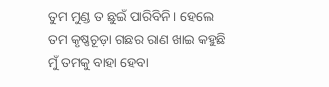ତୁମ ମୁଣ୍ଡ ତ ଛୁଇଁ ପାରିବିନି। ହେଲେ ତମ କୃଷ୍ଣଚୂଡ଼ା ଗଛର ରାଣ ଖାଇ କହୁଛି ମୁଁ ତମକୁ ବାହା ହେବା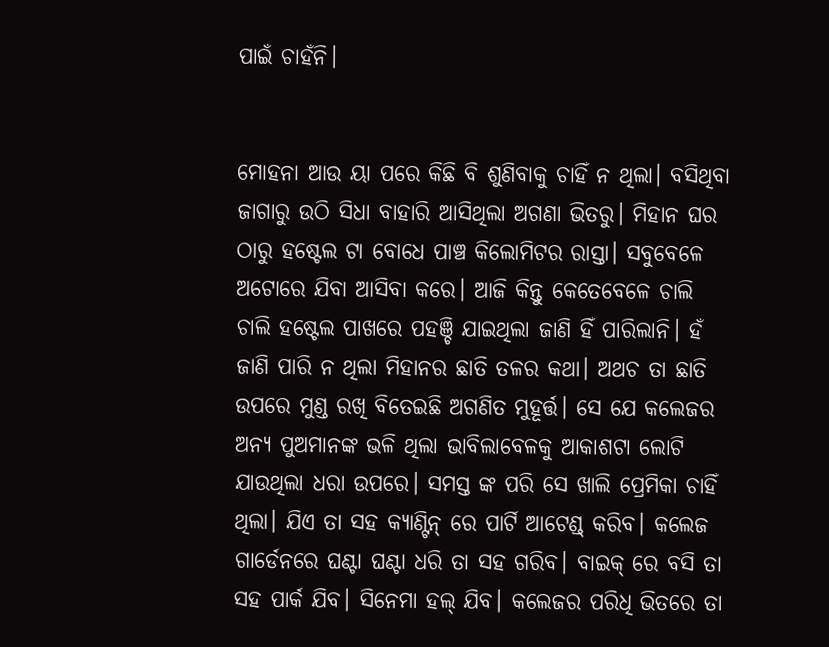ପାଇଁ ଚାହଁନି।


ମୋହନା ଆଉ ୟା ପରେ କିଛି ବି ଶୁଣିବାକୁ ଚାହିଁ ନ ଥିଲା। ବସିଥିବା ଜାଗାରୁ ଉଠି ସିଧା ବାହାରି ଆସିଥିଲା ଅଗଣା ଭିତରୁ। ମିହାନ ଘର ଠାରୁ ହଷ୍ଟେଲ ଟା ବୋଧେ ପାଞ୍ଚ କିଲୋମିଟର ରାସ୍ତା। ସବୁବେଳେ ଅଟୋରେ ଯିବା ଆସିବା କରେ। ଆଜି କିନ୍ତୁ କେତେବେଳେ ଚାଲି ଚାଲି ହଷ୍ଟେଲ ପାଖରେ ପହଞ୍ଚି ଯାଇଥିଲା ଜାଣି ହିଁ ପାରିଲାନି। ହଁ ଜାଣି ପାରି ନ ଥିଲା ମିହାନର ଛାତି ତଳର କଥା। ଅଥଚ ତା ଛାତି ଉପରେ ମୁଣ୍ଡ ରଖି ବିତେଇଛି ଅଗଣିତ ମୁହୂର୍ତ୍ତ। ସେ ଯେ କଲେଜର ଅନ୍ୟ ପୁଅମାନଙ୍କ ଭଳି ଥିଲା ଭାବିଲାବେଳକୁ ଆକାଶଟା ଲୋଟି ଯାଉଥିଲା ଧରା ଉପରେ। ସମସ୍ତ ଙ୍କ ପରି ସେ ଖାଲି ପ୍ରେମିକା ଚାହିଁ ଥିଲା। ଯିଏ ତା ସହ କ୍ୟାଣ୍ଟିନ୍ ରେ ପାର୍ଟି ଆଟେଣ୍ଡ୍ କରିବ। କଲେଜ ଗାର୍ଡେନରେ ଘଣ୍ଟା ଘଣ୍ଟା ଧରି ତା ସହ ଗରିବ। ବାଇକ୍ ରେ ବସି ତା ସହ ପାର୍କ ଯିବ। ସିନେମା ହଲ୍ ଯିବ। କଲେଜର ପରିଧି ଭିତରେ ତା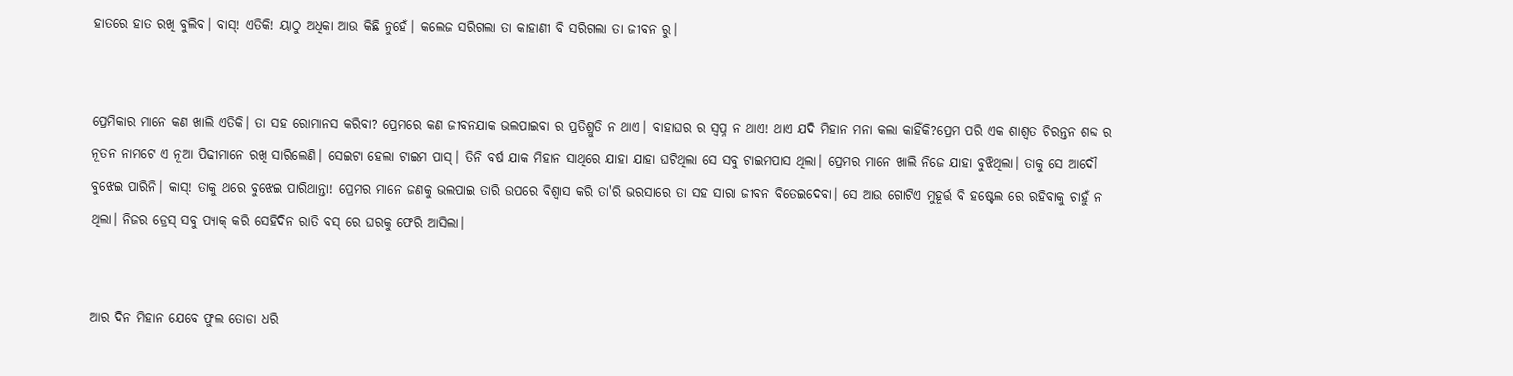ହାତରେ ହାତ ରଖି ବୁଲିବ। ବାସ୍! ଏତିକି! ୟାଠୁ ଅଧିକା ଆଉ କିଛି ନୁହେଁ। କଲେଜ ସରିଗଲା ତା କାହାଣୀ ବି ସରିଗଲା ତା ଜୀବନ ରୁ।


ପ୍ରେମିକାର ମାନେ କଣ ଖାଲି ଏତିକି। ତା ସହ ରୋମାନସ କରିବା? ପ୍ରେମରେ କଣ ଜୀବନଯାକ ଭଲପାଇବା ର ପ୍ରତିଶ୍ରୁତି ନ ଥାଏ। ବାହାଘର ର ସ୍ୱପ୍ନ ନ ଥାଏ! ଥାଏ ଯଦି ମିହାନ ମନା କଲା କାହିଁକି?ପ୍ରେମ ପରି ଏକ ଶାଶ୍ୱତ ଚିରନ୍ତନ ଶବ୍ଦ ର ନୂତନ ନାମଟେ ଏ ନୂଆ ପିଢୀମାନେ ରଖି ସାରିଲେଣି। ସେଇଟା ହେଲା ଟାଇମ ପାସ୍। ତିନି ବର୍ଷ ଯାକ ମିହାନ ସାଥିରେ ଯାହା ଯାହା ଘଟିଥିଲା ସେ ସବୁ ଟାଇମପାସ ଥିଲା। ପ୍ରେମର ମାନେ ଖାଲି ନିଜେ ଯାହା ବୁଝିଥିଲା। ତାକୁ ସେ ଆଦୌ ବୁଝେଇ ପାରିନି। କାସ୍! ତାକୁ ଥରେ ବୁଝେଇ ପାରିଥାନ୍ତା! ପ୍ରେମର ମାନେ ଜଣକୁ ଭଲପାଇ ତାରି ଉପରେ ବିଶ୍ୱାସ କରି ତା'ରି ଭରସାରେ ତା ସହ ସାରା ଜୀବନ ବିତେଇଦେବା। ସେ ଆଉ ଗୋଟିଏ ମୁହୂର୍ତ୍ତ ବି ହଷ୍ଟେଲ ରେ ରହିବାକୁ ଚାହୁଁ ନ ଥିଲା। ନିଜର ଡ୍ରେସ୍ ସବୁ ପ୍ୟାକ୍ କରି ସେହିଦିନ ରାତି ବସ୍ ରେ ଘରକୁ ଫେରି ଆସିଲା।


ଆର ଦିନ ମିହାନ ଯେବେ ଫୁଲ ତୋଡା ଧରି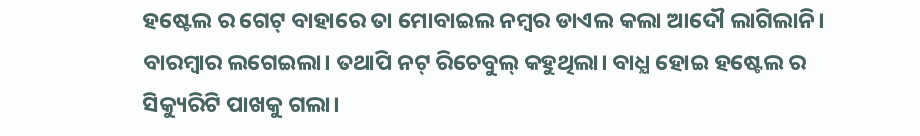ହଷ୍ଟେଲ ର ଗେଟ୍ ବାହାରେ ତା ମୋବାଇଲ ନମ୍ବର ଡାଏଲ କଲା ଆଦୌ ଲାଗିଲାନି। ବାରମ୍ବାର ଲଗେଇଲା। ତଥାପି ନଟ୍ ରିଚେବୁଲ୍ କହୁଥିଲା। ବାଧ୍ଯ ହୋଇ ହଷ୍ଟେଲ ର ସିକ୍ୟୁରିଟି ପାଖକୁ ଗଲା।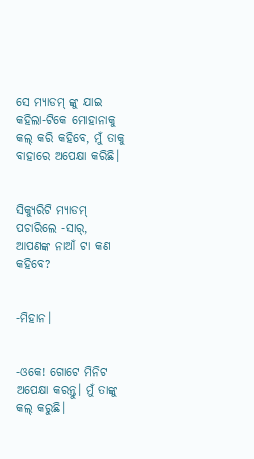ସେ ମ୍ୟାଡମ୍ ଙ୍କୁ ଯାଇ କହିଲା-ଟିକେ ମୋହାନାକୁ କଲ୍ କରି କହିବେ, ମୁଁ ତାକୁ ବାହାରେ ଅପେକ୍ଷା କରିଛି।


ସିକ୍ୟୁରିଟି ମ୍ୟାଡମ୍ ପଚାରିଲେ -ସାର୍, ଆପଣଙ୍କ ନାଆଁ ଟା କଣ କହିବେ?


-ମିହାନ।


-ଓକେ! ଗୋଟେ ମିନିଟ ଅପେକ୍ଷା କରନ୍ତୁ। ମୁଁ ତାଙ୍କୁ କଲ୍ କରୁଛି।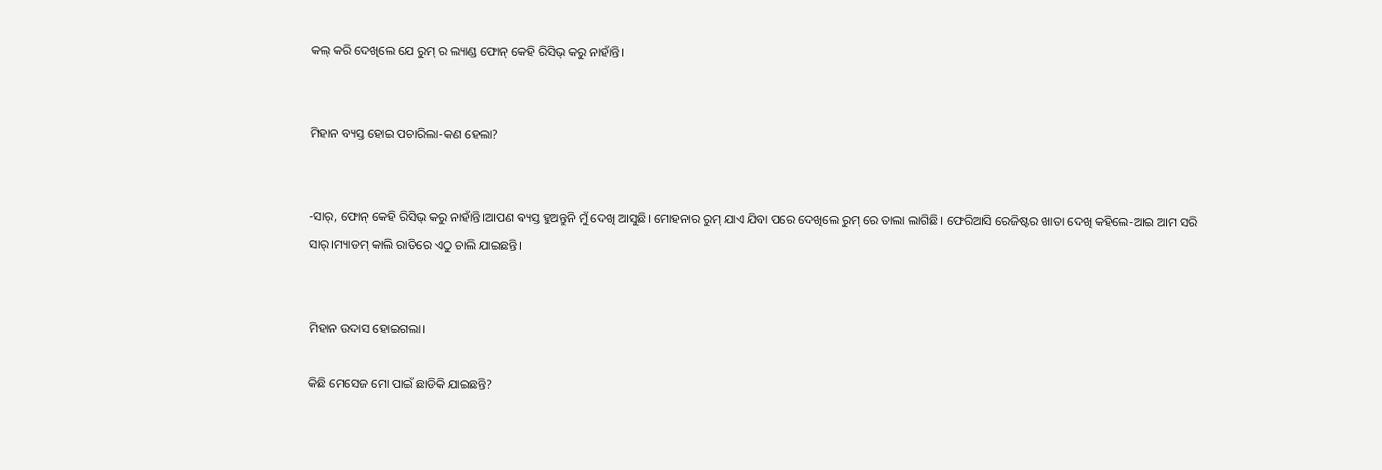କଲ୍ କରି ଦେଖିଲେ ଯେ ରୁମ୍ ର ଲ୍ୟାଣ୍ଡ ଫୋନ୍ କେହି ରିସିଭ୍ କରୁ ନାହାଁନ୍ତି।


ମିହାନ ବ୍ୟସ୍ତ ହୋଇ ପଚାରିଲା-କଣ ହେଲା?


-ସାର୍, ଫୋନ୍ କେହି ରିସିଭ୍ କରୁ ନାହାଁନ୍ତି।ଆପଣ ଵ୍ୟସ୍ତ ହୁଅନ୍ତୁନି ମୁଁ ଦେଖି ଆସୁଛି। ମୋହନାର ରୁମ୍ ଯାଏ ଯିବା ପରେ ଦେଖିଲେ ରୁମ୍ ରେ ତାଲା ଲାଗିଛି। ଫେରିଆସି ରେଜିଷ୍ଟର ଖାତା ଦେଖି କହିଲେ-ଆଇ ଆମ ସରି ସାର୍।ମ୍ୟାଡମ୍ କାଲି ରାତିରେ ଏଠୁ ଚାଲି ଯାଇଛନ୍ତି।


ମିହାନ ଉଦାସ ହୋଇଗଲା।

କିଛି ମେସେଜ ମୋ ପାଇଁ ଛାଡିକି ଯାଇଛନ୍ତି?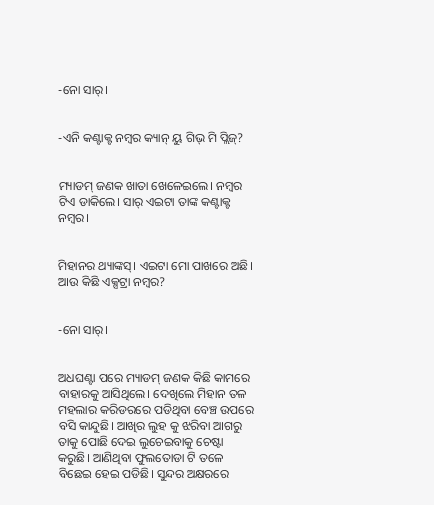-ନୋ ସାର୍।


-ଏନି କଣ୍ଟାକ୍ଟ ନମ୍ବର କ୍ୟାନ୍ ୟୁ ଗିଭ୍ ମି ପ୍ଲିଜ୍?


ମ୍ୟାଡମ୍ ଜଣକ ଖାତା ଖେଳେଇଲେ। ନମ୍ବର ଟିଏ ଡାକିଲେ। ସାର୍ ଏଇଟା ତାଙ୍କ କଣ୍ଟାକ୍ଟ ନମ୍ବର।


ମିହାନର ଥ୍ୟାଙ୍କସ୍। ଏଇଟା ମୋ ପାଖରେ ଅଛି। ଆଉ କିଛି ଏକ୍ସଟ୍ରା ନମ୍ବର?


-ନୋ ସାର୍।


ଅଧଘଣ୍ଟା ପରେ ମ୍ୟାଡମ୍ ଜଣକ କିଛି କାମରେ ବାହାରକୁ ଆସିଥିଲେ। ଦେଖିଲେ ମିହାନ ତଳ ମହଲାର କରିଡରରେ ପଡିଥିବା ବେଞ୍ଚ ଉପରେ ବସି କାନ୍ଦୁଛି। ଆଖିର ଲୁହ କୁ ଝରିବା ଆଗରୁ ତାକୁ ପୋଛି ଦେଇ ଲୁଚେଇବାକୁ ଚେଷ୍ଟା କରୁଛି। ଆଣିଥିବା ଫୁଲତୋଡା ଟି ତଳେ ବିଛେଇ ହେଇ ପଡିଛି। ସୁନ୍ଦର ଅକ୍ଷରରେ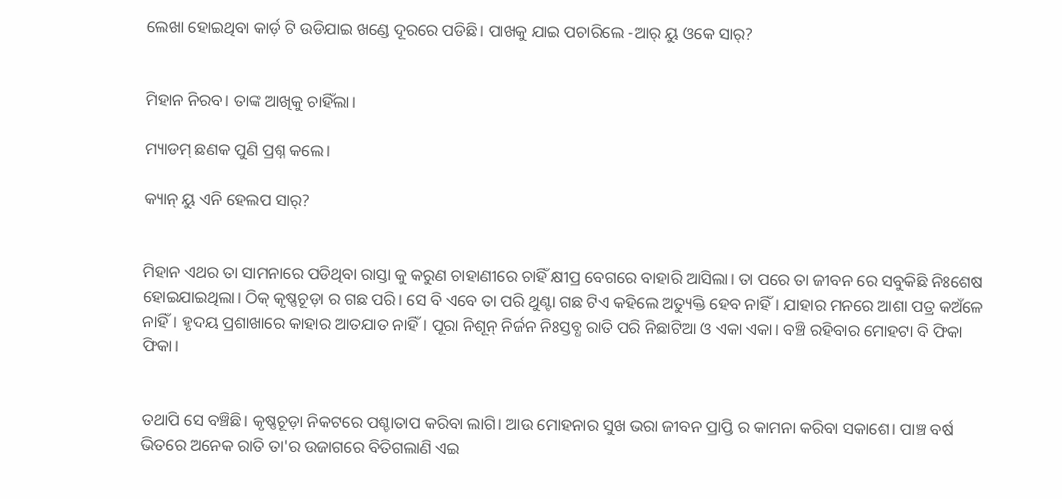ଲେଖା ହୋଇଥିବା କାର୍ଡ଼ ଟି ଉଡିଯାଇ ଖଣ୍ଡେ ଦୂରରେ ପଡିଛି। ପାଖକୁ ଯାଇ ପଚାରିଲେ -ଆର୍ ୟୁ ଓକେ ସାର୍?


ମିହାନ ନିରବ। ତାଙ୍କ ଆଖିକୁ ଚାହିଁଲା।

ମ୍ୟାଡମ୍ ଛଣକ ପୁଣି ପ୍ରଶ୍ନ କଲେ।

କ୍ୟାନ୍ ୟୁ ଏନି ହେଲପ ସାର୍?


ମିହାନ ଏଥର ତା ସାମନାରେ ପଡିଥିବା ରାସ୍ତା କୁ କରୁଣ ଚାହାଣୀରେ ଚାହିଁ କ୍ଷୀପ୍ର ବେଗରେ ବାହାରି ଆସିଲା। ତା ପରେ ତା ଜୀବନ ରେ ସବୁକିଛି ନିଃଶେଷ ହୋଇଯାଇଥିଲା। ଠିକ୍ କୃଷ୍ଣଚୂଡ଼ା ର ଗଛ ପରି। ସେ ବି ଏବେ ତା ପରି ଥୁଣ୍ଟା ଗଛ ଟିଏ କହିଲେ ଅତ୍ୟୁକ୍ତି ହେବ ନାହିଁ। ଯାହାର ମନରେ ଆଶା ପତ୍ର କଅଁଳେ ନାହିଁ। ହୃଦୟ ପ୍ରଶାଖାରେ କାହାର ଆତଯାତ ନାହିଁ। ପୂରା ନିଶୂନ୍ ନିର୍ଜନ ନିଃସ୍ତବ୍ଧ ରାତି ପରି ନିଛାଟିଆ ଓ ଏକା ଏକା। ବଞ୍ଚି ରହିବାର ମୋହଟା ବି ଫିକା ଫିକା।


ତଥାପି ସେ ବଞ୍ଚିଛି। କୃଷ୍ଣଚୂଡ଼ା ନିକଟରେ ପଶ୍ଚାତାପ କରିବା ଲାଗି। ଆଉ ମୋହନାର ସୁଖ ଭରା ଜୀବନ ପ୍ରାପ୍ତି ର କାମନା କରିବା ସକାଶେ। ପାଞ୍ଚ ବର୍ଷ ଭିତରେ ଅନେକ ରାତି ତା'ର ଉଜାଗରେ ବିତିଗଲାଣି ଏଇ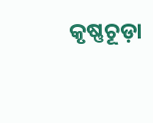କୃଷ୍ଣଚୂଡ଼ା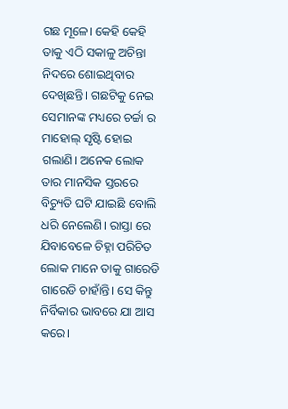ଗଛ ମୂଳେ। କେହି କେହି ତାକୁ ଏଠି ସକାଳୁ ଅଚିନ୍ତା ନିଦରେ ଶୋଇଥିବାର ଦେଖିଛନ୍ତି। ଗଛଟିକୁ ନେଇ ସେମାନଙ୍କ ମଧ୍ୟରେ ଚର୍ଚ୍ଚା ର ମାହୋଲ୍ ସୃଷ୍ଟି ହୋଇ ଗଲାଣି। ଅନେକ ଲୋକ ତାର ମାନସିକ ସ୍ତରରେ ବିଚ୍ୟୁତି ଘଟି ଯାଇଛି ବୋଲି ଧରି ନେଲେଣି। ରାସ୍ତା ରେ ଯିବାବେଳେ ଚିହ୍ନା ପରିଚିତ ଲୋକ ମାନେ ତାକୁ ଗାରେଡି ଗାରେଡି ଚାହାଁନ୍ତି। ସେ କିନ୍ତୁ ନିର୍ବିକାର ଭାବରେ ଯା ଆସ କରେ।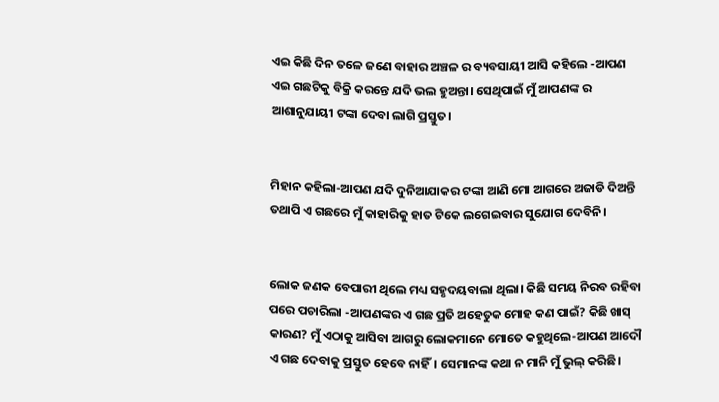ଏଇ କିଛି ଦିନ ତଳେ ଜଣେ ବାହାର ଅଞ୍ଚଳ ର ବ୍ୟବସାୟୀ ଆସି କହିଲେ -ଆପଣ ଏଇ ଗଛଟିକୁ ବିକ୍ରି କରନ୍ତେ ଯଦି ଭଲ ହୁଅନ୍ତା। ସେଥିପାଇଁ ମୁଁ ଆପଣଙ୍କ ର ଆଶାନୁଯାୟୀ ଟଙ୍କା ଦେବା ଲାଗି ପ୍ରସ୍ତୁତ।


ମିହାନ କହିଲା-ଆପଣ ଯଦି ଦୁନିଆଯାକର ଟଙ୍କା ଆଣି ମୋ ଆଗରେ ଅଜାଡି ଦିଅନ୍ତି ତଥାପି ଏ ଗଛରେ ମୁଁ କାହାରିକୁ ହାତ ଟିକେ ଲଗେଇବାର ସୁଯୋଗ ଦେବିନି।


ଲୋକ ଜଣକ ବେପାରୀ ଥିଲେ ମଧ୍ୟ ସହୃଦୟବାଲା ଥିଲା। କିଛି ସମୟ ନିରବ ରହିବା ପରେ ପଚାରିଲା -ଆପଣଙ୍କର ଏ ଗଛ ପ୍ରତି ଅହେତୁକ ମୋହ କଣ ପାଇଁ? କିଛି ଖାସ୍ କାରଣ? ମୁଁ ଏଠାକୁ ଆସିବା ଆଗରୁ ଲୋକମାନେ ମୋତେ କହୁଥିଲେ-ଆପଣ ଆଦୌ ଏ ଗଛ ଦେବାକୁ ପ୍ରସ୍ତୁତ ହେବେ ନାହିଁ। ସେମାନଙ୍କ କଥା ନ ମାନି ମୁଁ ଭୁଲ୍ କରିଛି।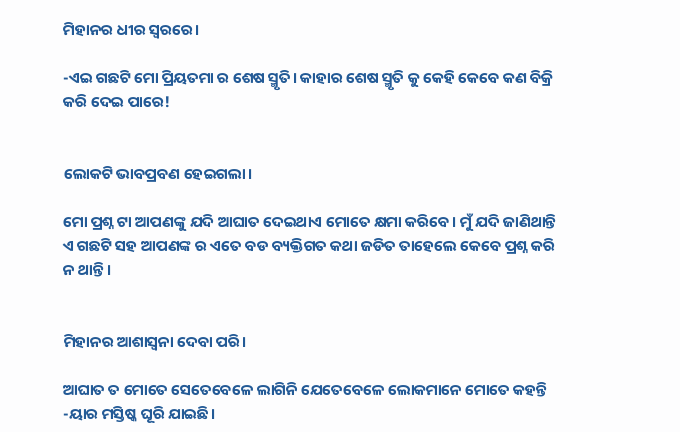ମିହାନର ଧୀର ସ୍ୱରରେ।

-ଏଇ ଗଛଟି ମୋ ପ୍ରିୟତମା ର ଶେଷ ସ୍ମୃତି। କାହାର ଶେଷ ସ୍ମୃତି କୁ କେହି କେବେ କଣ ବିକ୍ରି କରି ଦେଇ ପାରେ!


ଲୋକଟି ଭାବପ୍ରବଣ ହେଇଗଲା।

ମୋ ପ୍ରଶ୍ନ ଟା ଆପଣଙ୍କୁ ଯଦି ଆଘାତ ଦେଇଥାଏ ମୋତେ କ୍ଷମା କରିବେ। ମୁଁ ଯଦି ଜାଣିଥାନ୍ତି ଏ ଗଛଟି ସହ ଆପଣଙ୍କ ର ଏତେ ବଡ ବ୍ୟକ୍ତିଗତ କଥା ଜଡିତ ତାହେଲେ କେବେ ପ୍ରଶ୍ନ କରି ନ ଥାନ୍ତି।


ମିହାନର ଆଶାସ୍ୱନା ଦେବା ପରି।

ଆଘାତ ତ ମୋତେ ସେତେବେଳେ ଲାଗିନି ଯେତେବେଳେ ଲୋକମାନେ ମୋତେ କହନ୍ତି -ୟାର ମସ୍ତିଷ୍କ ଘୂରି ଯାଇଛି।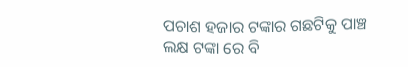ପଚାଶ ହଜାର ଟଙ୍କାର ଗଛଟିକୁ ପାଞ୍ଚ ଲକ୍ଷ ଟଙ୍କା ରେ ବି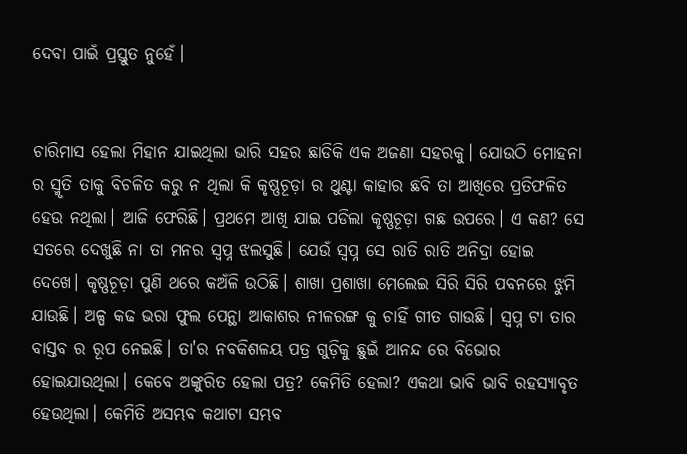ଦେବା ପାଇଁ ପ୍ରସ୍ତୁତ ନୁହେଁ।


ଚାରିମାସ ହେଲା ମିହାନ ଯାଇଥିଲା ଭାରି ସହର ଛାଡିକି ଏକ ଅଜଣା ସହରକୁ। ଯୋଉଠି ମୋହନା ର ସ୍ମୃତି ତାକୁ ବିଚଳିତ କରୁ ନ ଥିଲା କି କୃଷ୍ଣଚୂଡ଼ା ର ଥୁଣ୍ଟା କାହାର ଛବି ତା ଆଖିରେ ପ୍ରତିଫଳିତ ହେଉ ନଥିଲା। ଆଜି ଫେରିଛି। ପ୍ରଥମେ ଆଖି ଯାଇ ପଡିଲା କୃଷ୍ଣଚୂଡ଼ା ଗଛ ଉପରେ। ଏ କଣ? ସେ ସତରେ ଦେଖୁଛି ନା ତା ମନର ସ୍ୱପ୍ନ ଝଲସୁଛି। ଯେଉଁ ସ୍ୱପ୍ନ ସେ ରାତି ରାତି ଅନିଦ୍ରା ହୋଇ ଦେଖେ। କୃଷ୍ଣଚୂଡ଼ା ପୁଣି ଥରେ କଅଁଳି ଉଠିଛି। ଶାଖା ପ୍ରଶାଖା ମେଲେଇ ସିରି ସିରି ପବନରେ ଝୁମି ଯାଉଛି। ଅଳ୍ପ କଢ ଭରା ଫୁଲ ପେନ୍ଥା ଆକାଶର ନୀଳରଙ୍ଗ କୁ ଚାହିଁ ଗୀତ ଗାଉଛି। ସ୍ୱପ୍ନ ଟା ତାର ବାସ୍ତବ ର ରୂପ ନେଇଛି। ତା'ର ନବକିଶଳୟ ପତ୍ର ଗୁଡ଼ିକୁ ଛୁଇଁ ଆନନ୍ଦ ରେ ବିଭୋର ହୋଇଯାଉଥିଲା। କେବେ ଅଙ୍କୁରିତ ହେଲା ପତ୍ର? କେମିତି ହେଲା? ଏକଥା ଭାବି ଭାବି ରହସ୍ୟାବୃତ ହେଉଥିଲା। କେମିତି ଅସମ୍ଭବ କଥାଟା ସମ୍ଭବ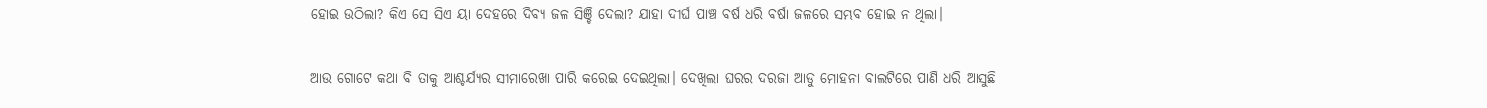ହୋଇ ଉଠିଲା? କିଏ ସେ ସିଏ ୟା ଦେହରେ ଦିବ୍ୟ ଜଳ ସିଞ୍ଚି ଦେଲା? ଯାହା ଦୀର୍ଘ ପାଞ୍ଚ ବର୍ଷ ଧରି ବର୍ଷା ଜଳରେ ସମ୍ଭବ ହୋଇ ନ ଥିଲା।


ଆଉ ଗୋଟେ କଥା ବି ତାକୁ ଆଶ୍ଚର୍ଯ୍ୟର ସୀମାରେଖା ପାରି କରେଇ ଦେଇଥିଲା। ଦେଖିଲା ଘରର ଦରଜା ଆଡୁ ମୋହନା ବାଲଟିରେ ପାଣି ଧରି ଆସୁଛି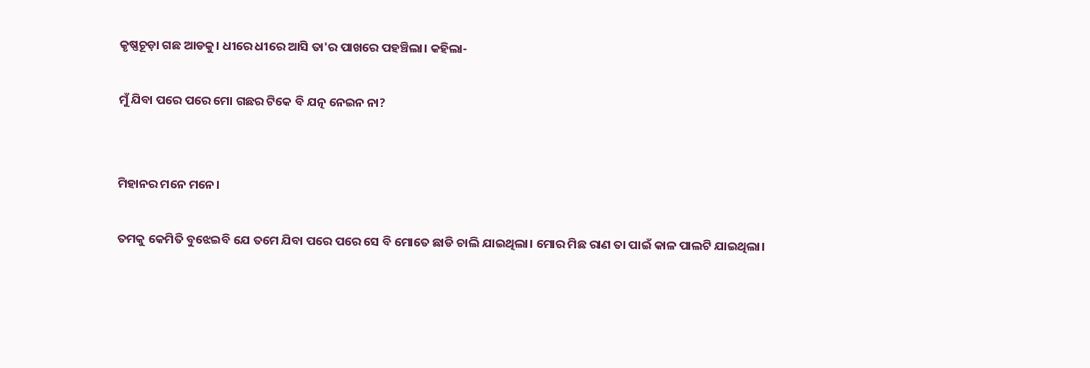କୃଷ୍ଣଚୂଡ଼ା ଗଛ ଆଡକୁ। ଧୀରେ ଧୀରେ ଆସି ତା'ର ପାଖରେ ପହଞ୍ଚିଲା। କହିଲା-

ମୁଁ ଯିବା ପରେ ପରେ ମୋ ଗଛର ଟିକେ ବି ଯତ୍ନ ନେଇନ ନା?


ମିହାନର ମନେ ମନେ।

ତମକୁ କେମିତି ବୁଝେଇବି ଯେ ତମେ ଯିବା ପରେ ପରେ ସେ ବି ମୋତେ ଛାଡି ଚାଲି ଯାଇଥିଲା। ମୋର ମିଛ ରାଣ ତା ପାଇଁ କାଳ ପାଲଟି ଯାଇଥିଲା।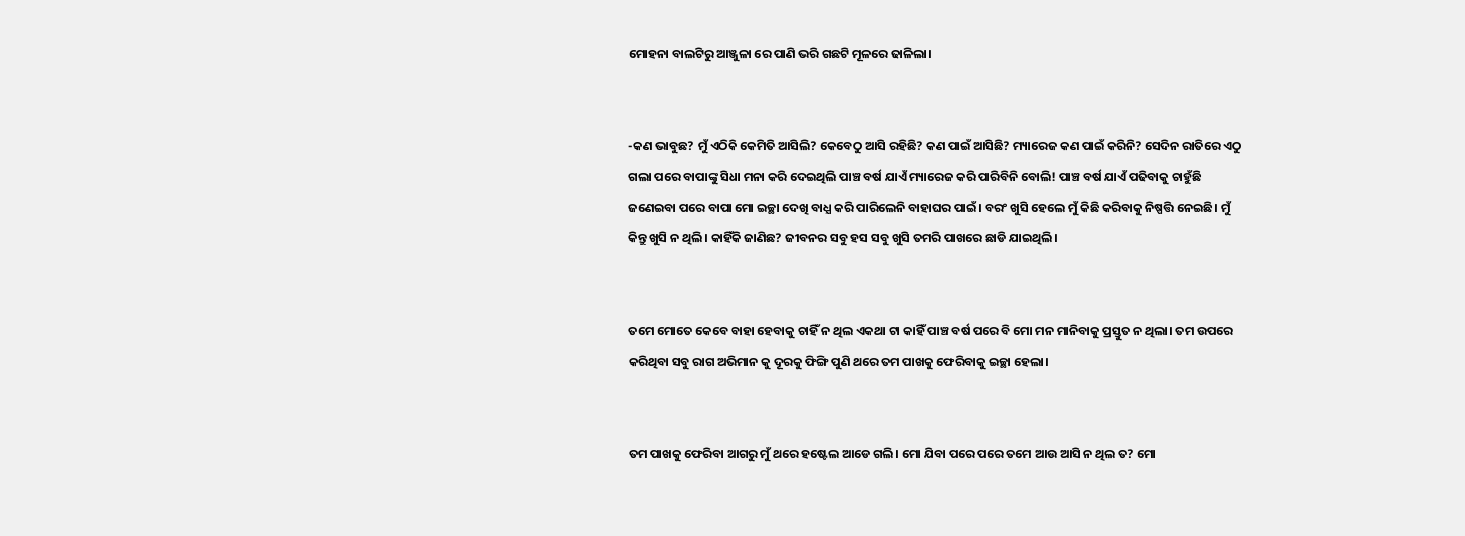ମୋହନା ବାଲଟିରୁ ଆଞ୍ଜୁଳା ରେ ପାଣି ଭରି ଗଛଟି ମୂଳରେ ଢାଳିଲା।


-କଣ ଭାବୁଛ? ମୁଁ ଏଠିକି କେମିତି ଆସିଲି? କେବେଠୁ ଆସି ରହିଛି? କଣ ପାଇଁ ଆସିଛି? ମ୍ୟାରେଜ କଣ ପାଇଁ କରିନି? ସେଦିନ ରାତିରେ ଏଠୁ ଗଲା ପରେ ବାପାଙ୍କୁ ସିଧା ମନା କରି ଦେଇଥିଲି ପାଞ୍ଚ ବର୍ଷ ଯାଏଁ ମ୍ୟାରେଜ କରି ପାରିବିନି ବୋଲି! ପାଞ୍ଚ ବର୍ଷ ଯାଏଁ ପଢିବାକୁ ଚାହୁଁଛି ଜଣେଇବା ପରେ ବାପା ମୋ ଇଚ୍ଛା ଦେଖି ବାଧ୍ଯ କରି ପାରିଲେନି ବାହାଘର ପାଇଁ। ବରଂ ଖୁସି ହେଲେ ମୁଁ କିଛି କରିବାକୁ ନିଷ୍ପତ୍ତି ନେଇଛି। ମୁଁ କିନ୍ତୁ ଖୁସି ନ ଥିଲି। କାହିଁକି ଜାଣିଛ? ଜୀବନର ସବୁ ହସ ସବୁ ଖୁସି ତମରି ପାଖରେ ଛାଡି ଯାଇଥିଲି।


ତମେ ମୋତେ କେବେ ବାହା ହେବାକୁ ଚାହିଁ ନ ଥିଲ ଏକଥା ଟା କାହିଁ ପାଞ୍ଚ ବର୍ଷ ପରେ ବି ମୋ ମନ ମାନିବାକୁ ପ୍ରସ୍ତୁତ ନ ଥିଲା। ତମ ଉପରେ କରିଥିବା ସବୁ ରାଗ ଅଭିମାନ କୁ ଦୂରକୁ ଫିଙ୍ଗି ପୁଣି ଥରେ ତମ ପାଖକୁ ଫେରିବାକୁ ଇଚ୍ଛା ହେଲା।


ତମ ପାଖକୁ ଫେରିବା ଆଗରୁ ମୁଁ ଥରେ ହଷ୍ଟେଲ ଆଡେ ଗଲି। ମୋ ଯିବା ପରେ ପରେ ତମେ ଆଉ ଆସି ନ ଥିଲ ତ? ମୋ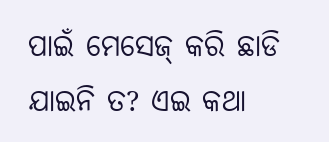ପାଇଁ ମେସେଜ୍ କରି ଛାଡି ଯାଇନି ତ? ଏଇ କଥା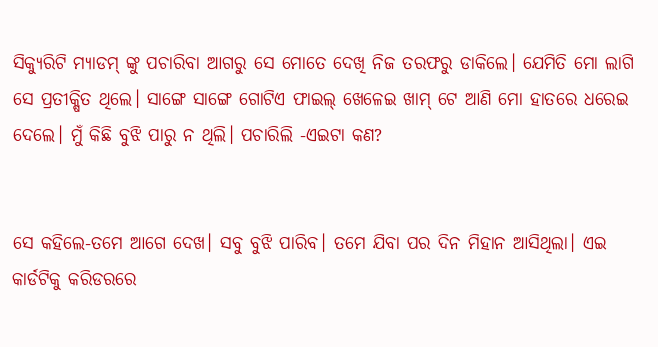ସିକ୍ୟୁରିଟି ମ୍ୟାଡମ୍ ଙ୍କୁ ପଚାରିବା ଆଗରୁ ସେ ମୋତେ ଦେଖି ନିଜ ତରଫରୁ ଡାକିଲେ। ଯେମିତି ମୋ ଲାଗି ସେ ପ୍ରତୀକ୍ଷିତ ଥିଲେ। ସାଙ୍ଗେ ସାଙ୍ଗେ ଗୋଟିଏ ଫାଇଲ୍ ଖେଳେଇ ଖାମ୍ ଟେ ଆଣି ମୋ ହାତରେ ଧରେଇ ଦେଲେ। ମୁଁ କିଛି ବୁଝି ପାରୁ ନ ଥିଲି। ପଚାରିଲି -ଏଇଟା କଣ?


ସେ କହିଲେ-ତମେ ଆଗେ ଦେଖ। ସବୁ ବୁଝି ପାରିବ। ତମେ ଯିବା ପର ଦିନ ମିହାନ ଆସିଥିଲା। ଏଇ କାର୍ଡଟିକୁ କରିଡରରେ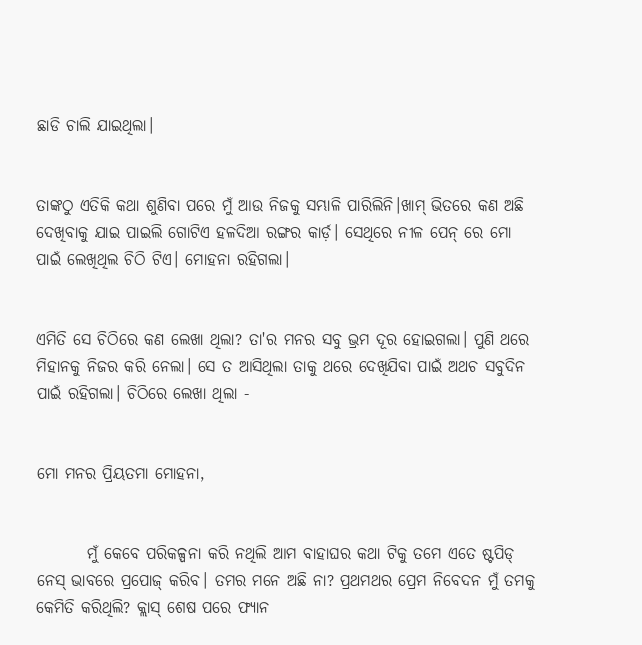ଛାଡି ଚାଲି ଯାଇଥିଲା।


ତାଙ୍କଠୁ ଏତିକି କଥା ଶୁଣିବା ପରେ ମୁଁ ଆଉ ନିଜକୁ ସମ୍ଭାଳି ପାରିଲିନି।ଖାମ୍ ଭିତରେ କଣ ଅଛି ଦେଖିବାକୁ ଯାଇ ପାଇଲି ଗୋଟିଏ ହଳଦିଆ ରଙ୍ଗର କାର୍ଡ଼। ସେଥିରେ ନୀଳ ପେନ୍ ରେ ମୋ ପାଇଁ ଲେଖିଥିଲ ଚିଠି ଟିଏ। ମୋହନା ରହିଗଲା।


ଏମିତି ସେ ଚିଠିରେ କଣ ଲେଖା ଥିଲା? ତା'ର ମନର ସବୁ ଭ୍ରମ ଦୂର ହୋଇଗଲା। ପୁଣି ଥରେ ମିହାନକୁ ନିଜର କରି ନେଲା। ସେ ତ ଆସିଥିଲା ତାକୁ ଥରେ ଦେଖିଯିବା ପାଇଁ ଅଥଚ ସବୁଦିନ ପାଇଁ ରହିଗଲା। ଚିଠିରେ ଲେଖା ଥିଲା -


ମୋ ମନର ପ୍ରିୟତମା ମୋହନା,


        ମୁଁ କେବେ ପରିକଳ୍ପନା କରି ନଥିଲି ଆମ ବାହାଘର କଥା ଟିକୁ ତମେ ଏତେ ଷ୍ଟପିଡ୍ ନେସ୍ ଭାବରେ ପ୍ରପୋଜ୍ କରିବ। ତମର ମନେ ଅଛି ନା? ପ୍ରଥମଥର ପ୍ରେମ ନିବେଦନ ମୁଁ ତମକୁ କେମିତି କରିଥିଲି? କ୍ଲାସ୍ ଶେଷ ପରେ ଫ୍ୟାନ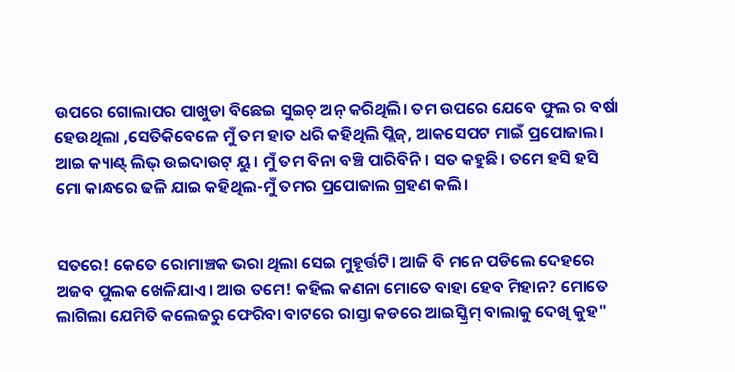ଉପରେ ଗୋଲାପର ପାଖୁଡା ବିଛେଇ ସୁଇଚ୍ ଅନ୍ କରିଥିଲି। ତମ ଉପରେ ଯେବେ ଫୁଲ ର ବର୍ଷା ହେଉଥିଲା ,ସେତିକିବେଳେ ମୁଁ ତମ ହାତ ଧରି କହିଥିଲି ପ୍ଲିଜ୍, ଆକସେପଟ ମାଇଁ ପ୍ରପୋଜାଲ। ଆଇ କ୍ୟାଣ୍ଟ୍ ଲିଭ୍ ଉଇଦାଉଟ୍ ୟୁ। ମୁଁ ତମ ବିନା ବଞ୍ଚି ପାରିବିନି। ସତ କହୁଛି। ତମେ ହସି ହସି ମୋ କାନ୍ଧରେ ଢଳି ଯାଇ କହିଥିଲ-ମୁଁ ତମର ପ୍ରପୋଜାଲ ଗ୍ରହଣ କଲି।


ସତରେ! କେତେ ରୋମାଞ୍ଚକ ଭରା ଥିଲା ସେଇ ମୁହୂର୍ତ୍ତଟି। ଆଜି ବି ମନେ ପଡିଲେ ଦେହରେ ଅଜବ ପୁଲକ ଖେଳିଯାଏ। ଆଉ ତମେ! କହିଲ କଣନା ମୋତେ ବାହା ହେବ ମିହାନ? ମୋତେ ଲାଗିଲା ଯେମିତି କଲେଜରୁ ଫେରିବା ବାଟରେ ରାସ୍ତା କଡରେ ଆଇସ୍କ୍ରିମ୍ ବାଲାକୁ ଦେଖି କୁହ"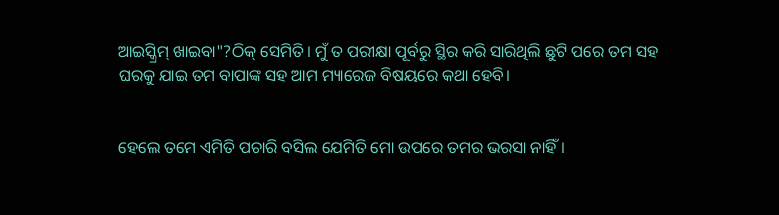ଆଇସ୍କ୍ରିମ୍ ଖାଇବା"?ଠିକ୍ ସେମିତି। ମୁଁ ତ ପରୀକ୍ଷା ପୂର୍ବରୁ ସ୍ଥିର କରି ସାରିଥିଲି ଛୁଟି ପରେ ତମ ସହ ଘରକୁ ଯାଇ ତମ ବାପାଙ୍କ ସହ ଆମ ମ୍ୟାରେଜ ବିଷୟରେ କଥା ହେବି।


ହେଲେ ତମେ ଏମିତି ପଚାରି ବସିଲ ଯେମିତି ମୋ ଉପରେ ତମର ଭରସା ନାହିଁ।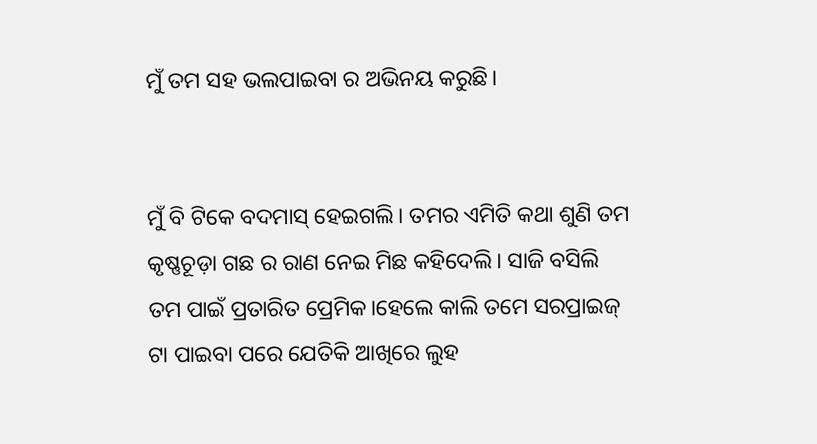ମୁଁ ତମ ସହ ଭଲପାଇବା ର ଅଭିନୟ କରୁଛି।


ମୁଁ ବି ଟିକେ ବଦମାସ୍ ହେଇଗଲି। ତମର ଏମିତି କଥା ଶୁଣି ତମ କୃଷ୍ଣଚୂଡ଼ା ଗଛ ର ରାଣ ନେଇ ମିଛ କହିଦେଲି। ସାଜି ବସିଲି ତମ ପାଇଁ ପ୍ରତାରିତ ପ୍ରେମିକ।ହେଲେ କାଲି ତମେ ସରପ୍ରାଇଜ୍ ଟା ପାଇବା ପରେ ଯେତିକି ଆଖିରେ ଲୁହ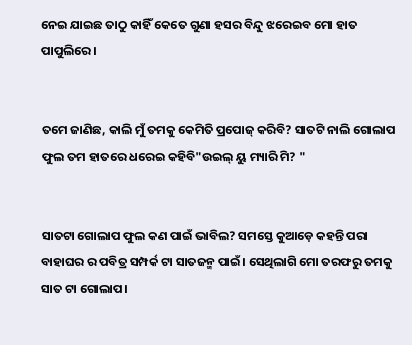ନେଇ ଯାଇଛ ତାଠୁ କାହିଁ କେତେ ଗୁଣା ହସର ବିନ୍ଦୁ ଝରେଇବ ମୋ ହାତ ପାପୁଲିରେ।


ତମେ ଜାଣିଛ, କାଲି ମୁଁ ତମକୁ କେମିତି ପ୍ରପୋଜ୍ କରିବି? ସାତଟି ନାଲି ଗୋଲାପ ଫୁଲ ତମ ହାତରେ ଧରେଇ କହିବି"ଉଇଲ୍ ୟୁ ମ୍ୟାରି ମି? "


ସାତଟା ଗୋଲାପ ଫୁଲ କଣ ପାଇଁ ଭାବିଲ? ସମସ୍ତେ କୁଆଡ଼େ କହନ୍ତି ପରା ବାହାଘର ର ପବିତ୍ର ସମ୍ପର୍କ ଟା ସାତଜନ୍ମ ପାଇଁ। ସେଥିଲାଗି ମୋ ତରଫରୁ ତମକୁ ସାତ ଟା ଗୋଲାପ।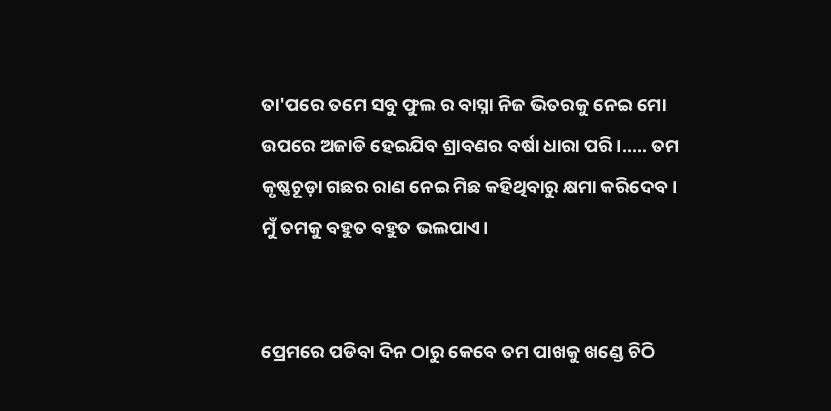ତା'ପରେ ତମେ ସବୁ ଫୁଲ ର ବାସ୍ନା ନିଜ ଭିତରକୁ ନେଇ ମୋ ଉପରେ ଅଜାଡି ହେଇଯିବ ଶ୍ରାବଣର ବର୍ଷା ଧାରା ପରି।..... ତମ କୃଷ୍ଣଚୂଡ଼ା ଗଛର ରାଣ ନେଇ ମିଛ କହିଥିବାରୁ କ୍ଷମା କରିଦେବ। ମୁଁ ତମକୁ ବହୁତ ବହୁତ ଭଲପାଏ।


ପ୍ରେମରେ ପଡିବା ଦିନ ଠାରୁ କେବେ ତମ ପାଖକୁ ଖଣ୍ଡେ ଚିଠି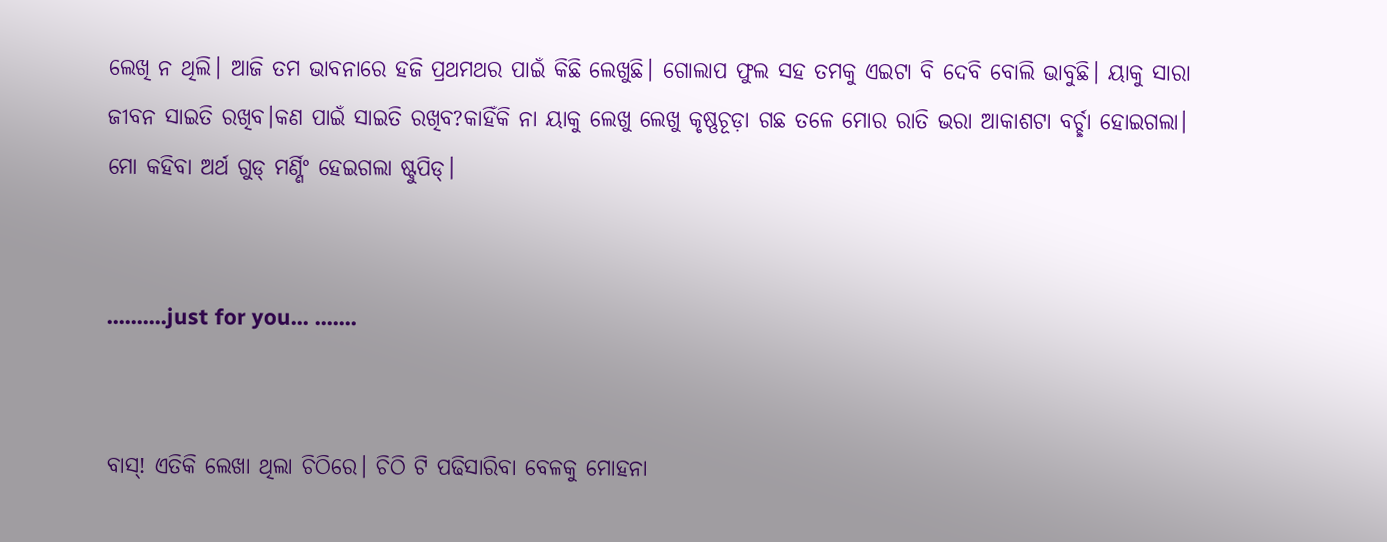ଲେଖି ନ ଥିଲି। ଆଜି ତମ ଭାବନାରେ ହଜି ପ୍ରଥମଥର ପାଇଁ କିଛି ଲେଖୁଛି। ଗୋଲାପ ଫୁଲ ସହ ତମକୁ ଏଇଟା ବି ଦେବି ବୋଲି ଭାବୁଛି। ୟାକୁ ସାରା ଜୀବନ ସାଇତି ରଖିବ।କଣ ପାଇଁ ସାଇତି ରଖିବ?କାହିଁକି ନା ୟାକୁ ଲେଖୁ ଲେଖୁ କୃଷ୍ଣଚୂଡ଼ା ଗଛ ତଳେ ମୋର ରାତି ଭରା ଆକାଶଟା ବର୍ଚ୍ଛା ହୋଇଗଲା। ମୋ କହିବା ଅର୍ଥ ଗୁଡ୍ ମର୍ଣ୍ଣିଂ ହେଇଗଲା ଷ୍ଟୁପିଡ୍।


..........just for you... .......


ବାସ୍! ଏତିକି ଲେଖା ଥିଲା ଚିଠିରେ। ଚିଠି ଟି ପଢିସାରିବା ବେଳକୁ ମୋହନା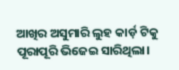ଆଖିର ଅସୁମାରି ଲୁହ କାର୍ଡ଼ ଟିକୁ ପୂରାପୂରି ଭିଜେଇ ସାରିଥିଲା।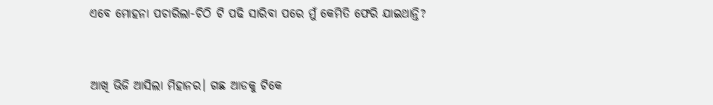ଏବେ ମୋହନା ପଚାରିଲା-ଚିଠି ଟି ପଢି ସାରିବା ପରେ ମୁଁ କେମିତି ଫେରି ଯାଇଥାନ୍ତି?


ଆଖି ଭିଜି ଆସିଲା ମିହାନର। ଗଛ ଆଡକୁ ଟିକେ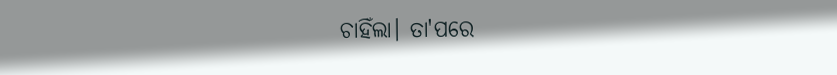ଚାହିଁଲା। ତା'ପରେ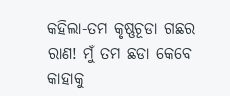କହିଲା-ତମ କୃଷ୍ଣଚୂଡା ଗଛର ରାଣ! ମୁଁ ତମ ଛଡା କେବେ କାହାକୁ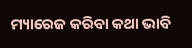ମ୍ୟାରେଜ କରିବା କଥା ଭାବି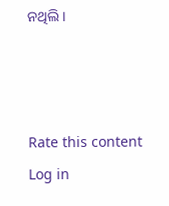ନଥିଲି।



Rate this content
Log in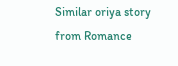Similar oriya story from Romance